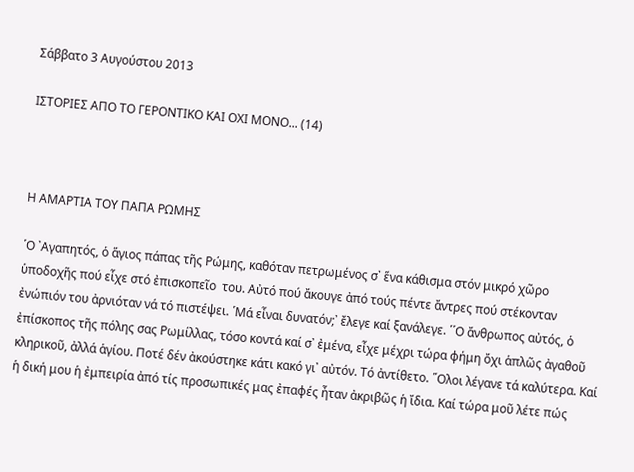Σάββατο 3 Αυγούστου 2013

ΙΣΤΟΡΙΕΣ ΑΠΟ ΤΟ ΓΕΡΟΝΤΙΚΟ ΚΑΙ ΟΧΙ ΜΟΝΟ... (14)



Η ΑΜΑΡΤΙΑ ΤΟΥ ΠΑΠΑ ΡΩΜΗΣ

῾Ο ᾽Αγαπητός, ὁ ἅγιος πάπας τῆς Ρώμης, καθόταν πετρωμένος σ᾽ ἕνα κάθισμα στόν μικρό χῶρο ὑποδοχῆς πού εἶχε στό ἐπισκοπεῖο  του. Αὐτό πού ἄκουγε ἀπό τούς πέντε ἄντρες πού στέκονταν ἐνώπιόν του ἀρνιόταν νά τό πιστέψει. ῾Μά εἶναι δυνατόν;᾽ ἔλεγε καί ξανάλεγε. ῾῾Ο ἄνθρωπος αὐτός, ὁ ἐπίσκοπος τῆς πόλης σας Ρωμίλλας, τόσο κοντά καί σ᾽ ἐμένα, εἶχε μέχρι τώρα φήμη ὄχι ἁπλῶς ἀγαθοῦ κληρικοῦ, ἀλλά ἁγίου. Ποτέ δέν ἀκούστηκε κάτι κακό γι᾽ αὐτόν. Τό ἀντίθετο. ῞Ολοι λέγανε τά καλύτερα. Καί ἡ δική μου ἡ ἐμπειρία ἀπό τίς προσωπικές μας ἐπαφές ἦταν ἀκριβῶς ἡ ἴδια. Καί τώρα μοῦ λέτε πώς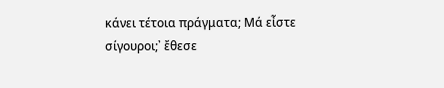κάνει τέτοια πράγματα; Μά εἶστε σίγουροι;᾽ ἔθεσε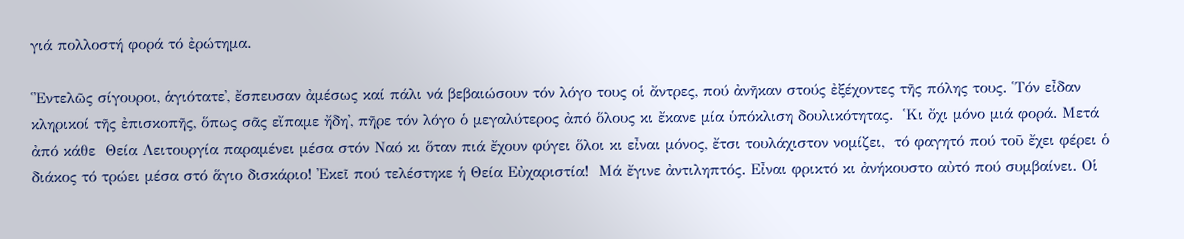γιά πολλοστή φορά τό ἐρώτημα.

῾᾽Εντελῶς σίγουροι, ἁγιότατε᾽, ἔσπευσαν ἀμέσως καί πάλι νά βεβαιώσουν τόν λόγο τους οἱ ἄντρες, πού ἀνῆκαν στούς ἐξέχοντες τῆς πόλης τους. ῾Τόν εἶδαν κληρικοί τῆς ἐπισκοπῆς, ὅπως σᾶς εἴπαμε ἤδη᾽, πῆρε τόν λόγο ὁ μεγαλύτερος ἀπό ὅλους κι ἔκανε μία ὑπόκλιση δουλικότητας.  ῾Κι ὄχι μόνο μιά φορά. Μετά ἀπό κάθε  Θεία Λειτουργία παραμένει μέσα στόν Ναό κι ὅταν πιά ἔχουν φύγει ὅλοι κι εἶναι μόνος, ἔτσι τουλάχιστον νομίζει,  τό φαγητό πού τοῦ ἔχει φέρει ὁ διάκος τό τρώει μέσα στό ἅγιο δισκάριο! ᾽Εκεῖ πού τελέστηκε ἡ Θεία Εὐχαριστία!  Μά ἔγινε ἀντιληπτός. Εἶναι φρικτό κι ἀνήκουστο αὐτό πού συμβαίνει. Οἱ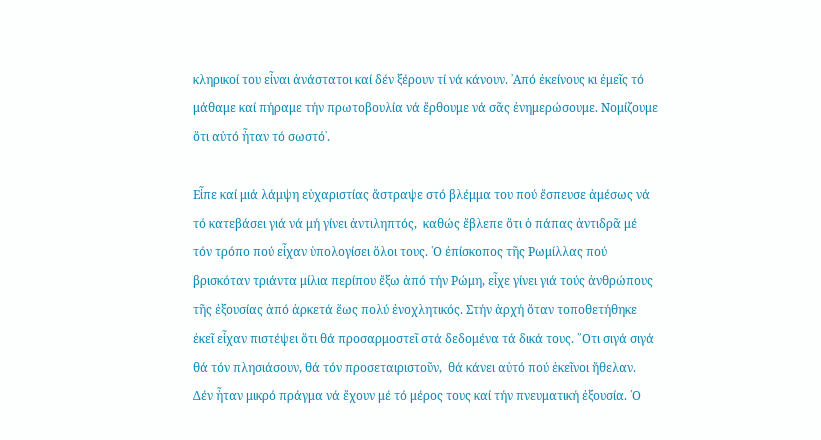κληρικοί του εἶναι ἀνάστατοι καί δέν ξέρουν τί νά κάνουν. ᾽Από ἐκείνους κι ἐμεῖς τό μάθαμε καί πήραμε τήν πρωτοβουλία νά ἔρθουμε νά σᾶς ἐνημερώσουμε. Νομίζουμε ὅτι αὐτό ἦταν τό σωστό᾽.

Εἶπε καί μιά λάμψη εὐχαριστίας ἄστραψε στό βλέμμα του πού ἔσπευσε ἀμέσως νά τό κατεβάσει γιά νά μή γίνει ἀντιληπτός,  καθώς ἔβλεπε ὅτι ὁ πάπας ἀντιδρᾶ μέ τόν τρόπο πού εἶχαν ὑπολογίσει ὅλοι τους. ῾Ο ἐπίσκοπος τῆς Ρωμίλλας πού βρισκόταν τριάντα μίλια περίπου ἔξω ἀπό τήν Ρώμη, εἶχε γίνει γιά τούς ἀνθρώπους τῆς ἐξουσίας ἀπό ἀρκετά ἕως πολύ ἐνοχλητικός. Στήν ἀρχή ὅταν τοποθετήθηκε ἐκεῖ εἶχαν πιστέψει ὅτι θά προσαρμοστεῖ στά δεδομένα τά δικά τους. ῞Οτι σιγά σιγά θά τόν πλησιάσουν, θά τόν προσεταιριστοῦν,  θά κάνει αὐτό πού ἐκεῖνοι ἤθελαν. Δέν ἦταν μικρό πράγμα νά ἔχουν μέ τό μέρος τους καί τήν πνευματική ἐξουσία. ῾Ο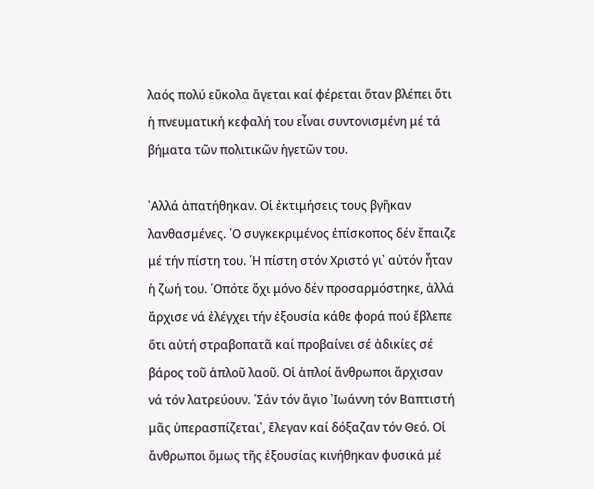λαός πολύ εὔκολα ἄγεται καί φέρεται ὅταν βλέπει ὅτι ἡ πνευματική κεφαλή του εἶναι συντονισμένη μέ τά βήματα τῶν πολιτικῶν ἡγετῶν του.

᾽Αλλά ἀπατήθηκαν. Οἱ ἐκτιμήσεις τους βγῆκαν λανθασμένες. ῾Ο συγκεκριμένος ἐπίσκοπος δέν ἔπαιζε μέ τήν πίστη του. ῾Η πίστη στόν Χριστό γι᾽ αὐτόν ἦταν ἡ ζωή του. ῾Οπότε ὄχι μόνο δέν προσαρμόστηκε, ἀλλά ἄρχισε νά ἐλέγχει τήν ἐξουσία κάθε φορά πού ἔβλεπε ὅτι αὐτή στραβοπατᾶ καί προβαίνει σέ ἀδικίες σέ βάρος τοῦ ἁπλοῦ λαοῦ. Οἱ ἁπλοί ἄνθρωποι ἄρχισαν νά τόν λατρεύουν. ῾Σάν τόν ἅγιο ᾽Ιωάννη τόν Βαπτιστή μᾶς ὑπερασπίζεται᾽, ἔλεγαν καί δόξαζαν τόν Θεό. Οἱ ἄνθρωποι ὅμως τῆς ἐξουσίας κινήθηκαν φυσικά μέ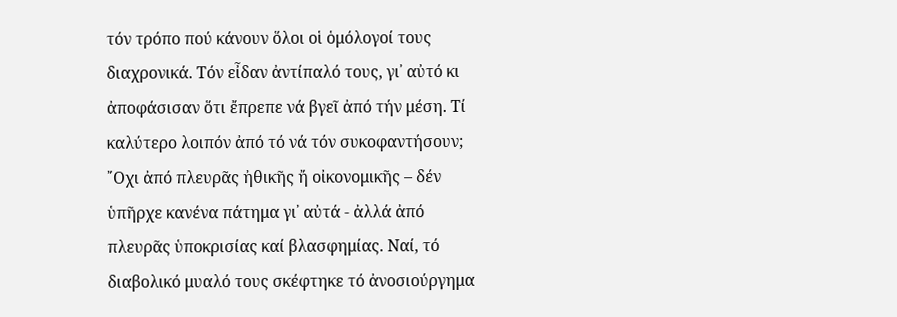τόν τρόπο πού κάνουν ὅλοι οἱ ὁμόλογοί τους διαχρονικά. Τόν εἶδαν ἀντίπαλό τους, γι᾽ αὐτό κι ἀποφάσισαν ὅτι ἔπρεπε νά βγεῖ ἀπό τήν μέση. Τί καλύτερο λοιπόν ἀπό τό νά τόν συκοφαντήσουν; ῎Οχι ἀπό πλευρᾶς ἠθικῆς ἤ οἰκονομικῆς – δέν ὑπῆρχε κανένα πάτημα γι᾽ αὐτά - ἀλλά ἀπό πλευρᾶς ὑποκρισίας καί βλασφημίας. Ναί, τό διαβολικό μυαλό τους σκέφτηκε τό ἀνοσιούργημα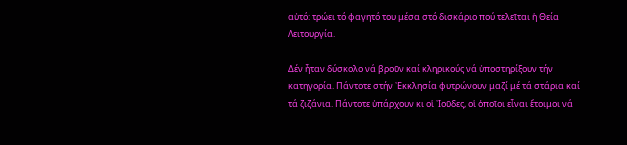αὐτό: τρώει τό φαγητό του μέσα στό δισκάριο πού τελεῖται ἡ Θεία Λειτουργία.

Δέν ἦταν δύσκολο νά βροῦν καί κληρικούς νά ὑποστηρίξουν τήν κατηγορία. Πάντοτε στήν ᾽Εκκλησία φυτρώνουν μαζί μέ τά στάρια καί τά ζιζάνια. Πάντοτε ὑπάρχουν κι οἱ ᾽Ιοῦδες, οἱ ὁποῖοι εἶναι ἕτοιμοι νά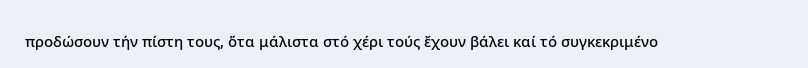προδώσουν τήν πίστη τους, ὅτα μάλιστα στό χέρι τούς ἔχουν βάλει καί τό συγκεκριμένο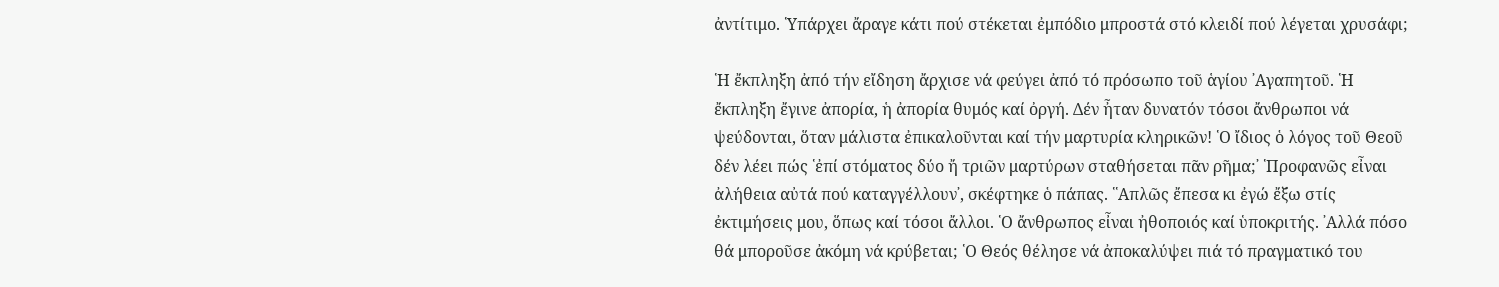ἀντίτιμο. ῾Υπάρχει ἄραγε κάτι πού στέκεται ἐμπόδιο μπροστά στό κλειδί πού λέγεται χρυσάφι;

῾Η ἔκπληξη ἀπό τήν εἴδηση ἄρχισε νά φεύγει ἀπό τό πρόσωπο τοῦ ἁγίου ᾽Αγαπητοῦ. ῾Η ἔκπληξη ἔγινε ἀπορία, ἡ ἀπορία θυμός καί ὀργή. Δέν ἦταν δυνατόν τόσοι ἄνθρωποι νά ψεύδονται, ὅταν μάλιστα ἐπικαλοῦνται καί τήν μαρτυρία κληρικῶν! ῾Ο ἴδιος ὁ λόγος τοῦ Θεοῦ δέν λέει πώς ῾ἐπί στόματος δύο ἤ τριῶν μαρτύρων σταθήσεται πᾶν ρῆμα;᾽ ῾Προφανῶς εἶναι ἀλήθεια αὐτά πού καταγγέλλουν᾽, σκέφτηκε ὁ πάπας. ῾῾Απλῶς ἔπεσα κι ἐγώ ἔξω στίς ἐκτιμήσεις μου, ὅπως καί τόσοι ἄλλοι. ῾Ο ἄνθρωπος εἶναι ἠθοποιός καί ὑποκριτής. ᾽Αλλά πόσο θά μποροῦσε ἀκόμη νά κρύβεται; ῾Ο Θεός θέλησε νά ἀποκαλύψει πιά τό πραγματικό του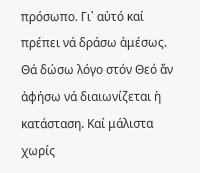πρόσωπο. Γι᾽ αὐτό καί πρέπει νά δράσω ἀμέσως. Θά δώσω λόγο στόν Θεό ἄν ἀφήσω νά διαιωνίζεται ἡ κατάσταση. Καί μάλιστα χωρίς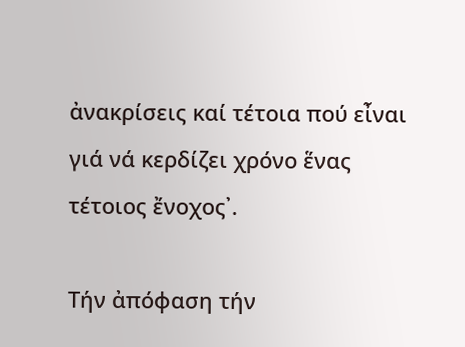ἀνακρίσεις καί τέτοια πού εἶναι γιά νά κερδίζει χρόνο ἕνας τέτοιος ἔνοχος᾽.

Τήν ἀπόφαση τήν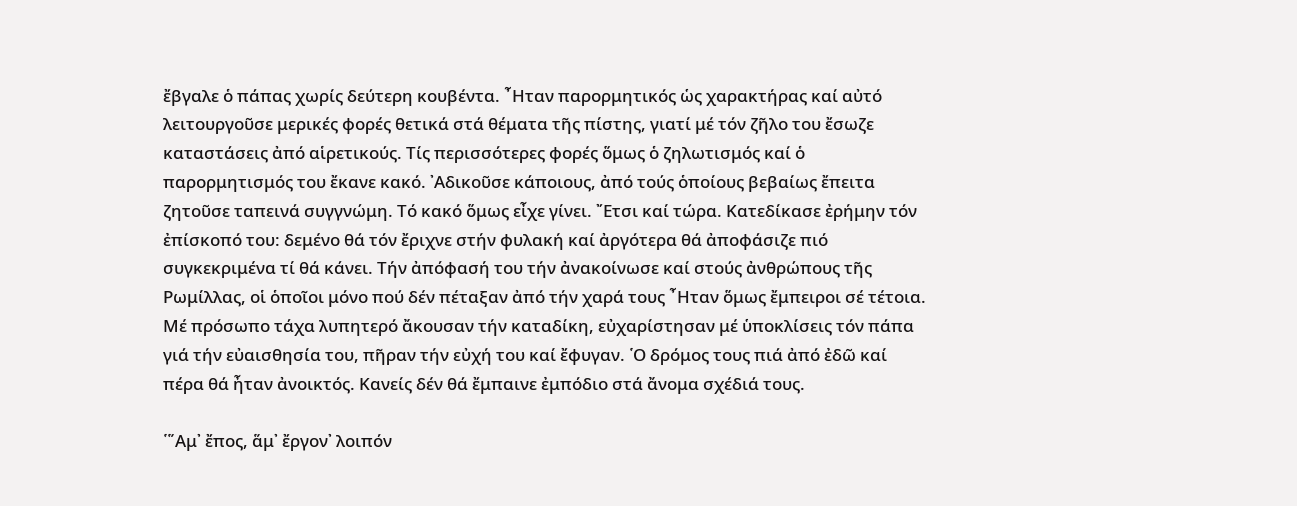ἔβγαλε ὁ πάπας χωρίς δεύτερη κουβέντα. ῏Ηταν παρορμητικός ὡς χαρακτήρας καί αὐτό λειτουργοῦσε μερικές φορές θετικά στά θέματα τῆς πίστης, γιατί μέ τόν ζῆλο του ἔσωζε καταστάσεις ἀπό αἱρετικούς. Τίς περισσότερες φορές ὅμως ὁ ζηλωτισμός καί ὁ παρορμητισμός του ἔκανε κακό. ᾽Αδικοῦσε κάποιους, ἀπό τούς ὁποίους βεβαίως ἔπειτα ζητοῦσε ταπεινά συγγνώμη. Τό κακό ὅμως εἶχε γίνει. ῎Ετσι καί τώρα. Κατεδίκασε ἐρήμην τόν ἐπίσκοπό του: δεμένο θά τόν ἔριχνε στήν φυλακή καί ἀργότερα θά ἀποφάσιζε πιό συγκεκριμένα τί θά κάνει. Τήν ἀπόφασή του τήν ἀνακοίνωσε καί στούς ἀνθρώπους τῆς Ρωμίλλας, οἱ ὁποῖοι μόνο πού δέν πέταξαν ἀπό τήν χαρά τους ῏Ηταν ὅμως ἔμπειροι σέ τέτοια. Μέ πρόσωπο τάχα λυπητερό ἄκουσαν τήν καταδίκη, εὐχαρίστησαν μέ ὑποκλίσεις τόν πάπα γιά τήν εὐαισθησία του, πῆραν τήν εὐχή του καί ἔφυγαν. ῾Ο δρόμος τους πιά ἀπό ἐδῶ καί πέρα θά ἦταν ἀνοικτός. Κανείς δέν θά ἔμπαινε ἐμπόδιο στά ἄνομα σχέδιά τους.

῾῞Αμ᾽ ἔπος, ἅμ᾽ ἔργον᾽ λοιπόν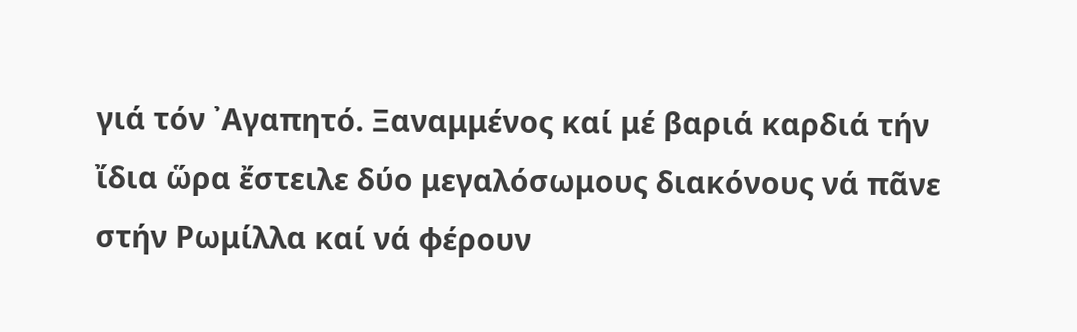γιά τόν ᾽Αγαπητό. Ξαναμμένος καί μέ βαριά καρδιά τήν ἴδια ὥρα ἔστειλε δύο μεγαλόσωμους διακόνους νά πᾶνε στήν Ρωμίλλα καί νά φέρουν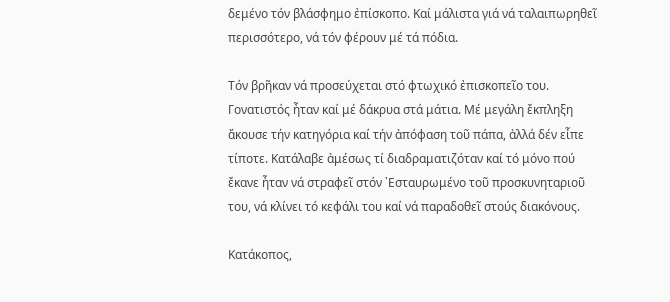δεμένο τόν βλάσφημο ἐπίσκοπο. Καί μάλιστα γιά νά ταλαιπωρηθεῖ περισσότερο, νά τόν φέρουν μέ τά πόδια.

Τόν βρῆκαν νά προσεύχεται στό φτωχικό ἐπισκοπεῖο του. Γονατιστός ἦταν καί μέ δάκρυα στά μάτια. Μέ μεγάλη ἔκπληξη ἄκουσε τήν κατηγόρια καί τήν ἀπόφαση τοῦ πάπα, ἀλλά δέν εἶπε τίποτε. Κατάλαβε ἀμέσως τί διαδραματιζόταν καί τό μόνο πού ἔκανε ἦταν νά στραφεῖ στόν ᾽Εσταυρωμένο τοῦ προσκυνηταριοῦ του, νά κλίνει τό κεφάλι του καί νά παραδοθεῖ στούς διακόνους.

Κατάκοπος,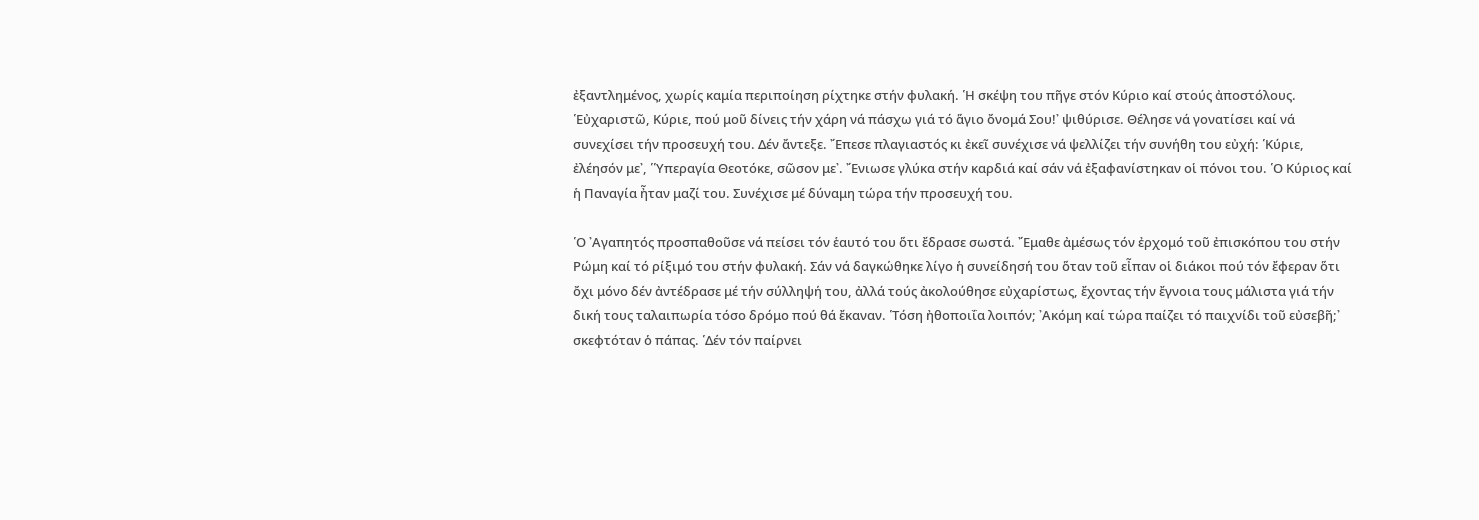ἐξαντλημένος, χωρίς καμία περιποίηση ρίχτηκε στήν φυλακή. ῾Η σκέψη του πῆγε στόν Κύριο καί στούς ἀποστόλους. ῾Εὐχαριστῶ, Κύριε, πού μοῦ δίνεις τήν χάρη νά πάσχω γιά τό ἅγιο ὄνομά Σου!᾽ ψιθύρισε. Θέλησε νά γονατίσει καί νά συνεχίσει τήν προσευχή του. Δέν ἄντεξε. ῎Επεσε πλαγιαστός κι ἐκεῖ συνέχισε νά ψελλίζει τήν συνήθη του εὐχή: ῾Κύριε, ἐλέησόν με᾽, ῾῾Υπεραγία Θεοτόκε, σῶσον με᾽. ῎Ενιωσε γλύκα στήν καρδιά καί σάν νά ἐξαφανίστηκαν οἱ πόνοι του. ῾Ο Κύριος καί ἡ Παναγία ἦταν μαζί του. Συνέχισε μέ δύναμη τώρα τήν προσευχή του.

῾Ο ᾽Αγαπητός προσπαθοῦσε νά πείσει τόν ἑαυτό του ὅτι ἔδρασε σωστά. ῎Εμαθε ἀμέσως τόν ἐρχομό τοῦ ἐπισκόπου του στήν Ρώμη καί τό ρίξιμό του στήν φυλακή. Σάν νά δαγκώθηκε λίγο ἡ συνείδησή του ὅταν τοῦ εἶπαν οἱ διάκοι πού τόν ἔφεραν ὅτι ὄχι μόνο δέν ἀντέδρασε μέ τήν σύλληψή του, ἀλλά τούς ἀκολούθησε εὐχαρίστως, ἔχοντας τήν ἔγνοια τους μάλιστα γιά τήν δική τους ταλαιπωρία τόσο δρόμο πού θά ἔκαναν. ῾Τόση ἠθοποιΐα λοιπόν; ᾽Ακόμη καί τώρα παίζει τό παιχνίδι τοῦ εὐσεβῆ;᾽ σκεφτόταν ὁ πάπας. ῾Δέν τόν παίρνει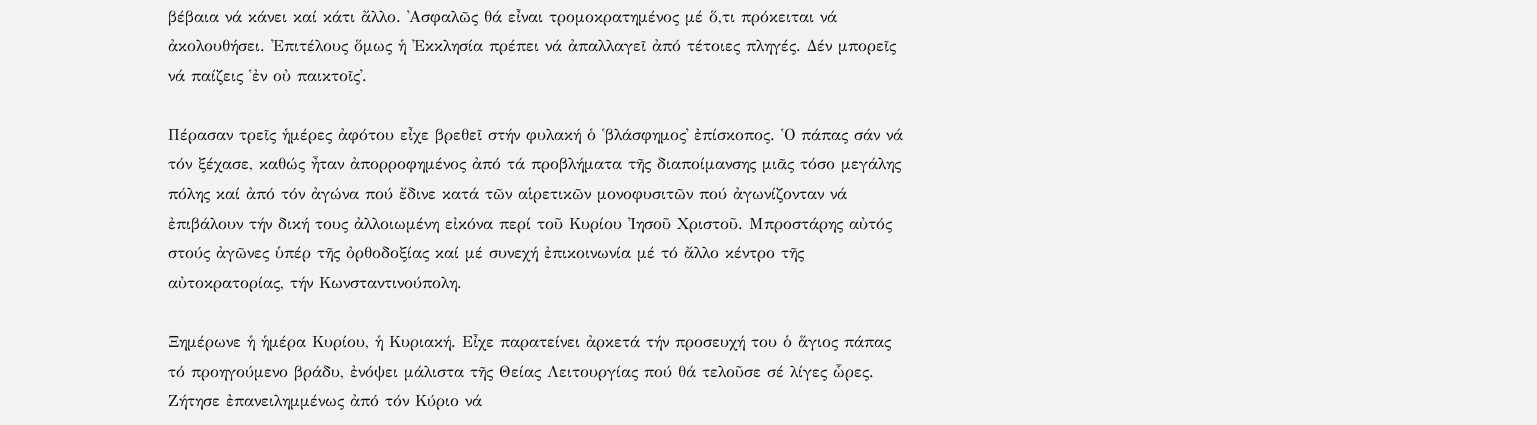βέβαια νά κάνει καί κάτι ἄλλο. ᾽Ασφαλῶς θά εἶναι τρομοκρατημένος μέ ὅ,τι πρόκειται νά ἀκολουθήσει. ᾽Επιτέλους ὅμως ἡ ᾽Εκκλησία πρέπει νά ἀπαλλαγεῖ ἀπό τέτοιες πληγές. Δέν μπορεῖς νά παίζεις ῾ἐν οὐ παικτοῖς᾽.

Πέρασαν τρεῖς ἡμέρες ἀφότου εἶχε βρεθεῖ στήν φυλακή ὁ ῾βλάσφημος᾽ ἐπίσκοπος. ῾Ο πάπας σάν νά τόν ξέχασε, καθώς ἦταν ἀπορροφημένος ἀπό τά προβλήματα τῆς διαποίμανσης μιᾶς τόσο μεγάλης πόλης καί ἀπό τόν ἀγώνα πού ἔδινε κατά τῶν αἱρετικῶν μονοφυσιτῶν πού ἀγωνίζονταν νά ἐπιβάλουν τήν δική τους ἀλλοιωμένη εἰκόνα περί τοῦ Κυρίου ᾽Ιησοῦ Χριστοῦ. Μπροστάρης αὐτός στούς ἀγῶνες ὑπέρ τῆς ὀρθοδοξίας καί μέ συνεχή ἐπικοινωνία μέ τό ἄλλο κέντρο τῆς αὐτοκρατορίας, τήν Κωνσταντινούπολη.

Ξημέρωνε ἡ ἡμέρα Κυρίου, ἡ Κυριακή. Εἶχε παρατείνει ἀρκετά τήν προσευχή του ὁ ἅγιος πάπας τό προηγούμενο βράδυ, ἐνόψει μάλιστα τῆς Θείας Λειτουργίας πού θά τελοῦσε σέ λίγες ὧρες. Ζήτησε ἐπανειλημμένως ἀπό τόν Κύριο νά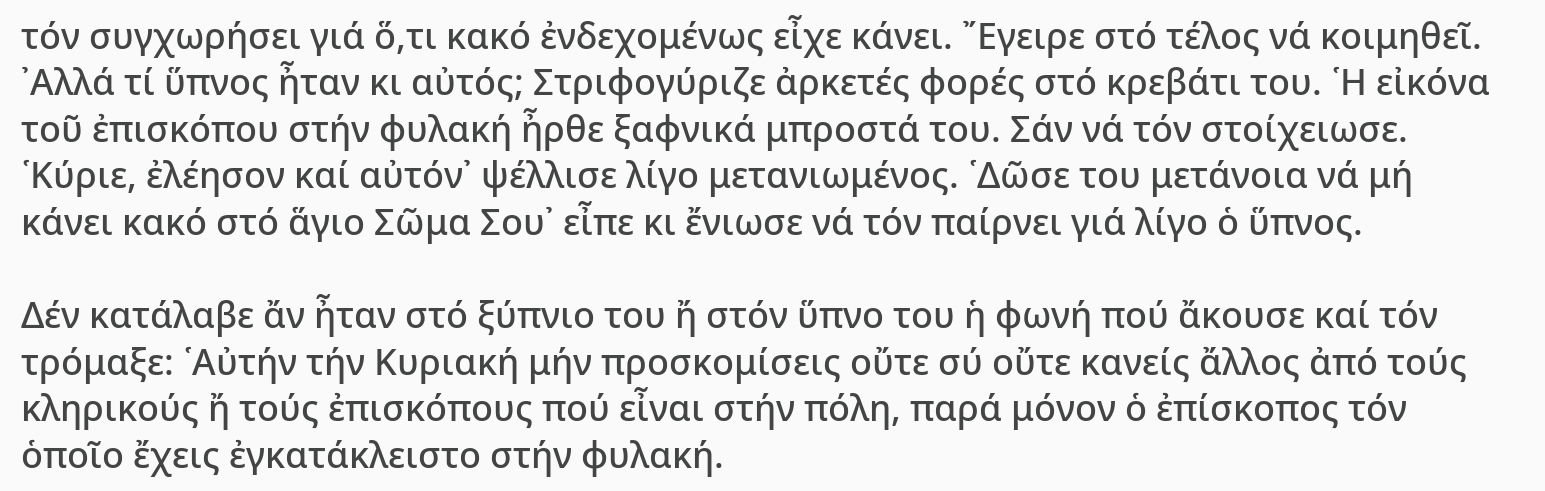τόν συγχωρήσει γιά ὅ,τι κακό ἐνδεχομένως εἶχε κάνει. ῎Εγειρε στό τέλος νά κοιμηθεῖ. ᾽Αλλά τί ὕπνος ἦταν κι αὐτός; Στριφογύριζε ἀρκετές φορές στό κρεβάτι του. ῾Η εἰκόνα τοῦ ἐπισκόπου στήν φυλακή ἦρθε ξαφνικά μπροστά του. Σάν νά τόν στοίχειωσε. ῾Κύριε, ἐλέησον καί αὐτόν᾽ ψέλλισε λίγο μετανιωμένος. ῾Δῶσε του μετάνοια νά μή κάνει κακό στό ἅγιο Σῶμα Σου᾽ εἶπε κι ἔνιωσε νά τόν παίρνει γιά λίγο ὁ ὕπνος.

Δέν κατάλαβε ἄν ἦταν στό ξύπνιο του ἤ στόν ὕπνο του ἡ φωνή πού ἄκουσε καί τόν τρόμαξε: ῾Αὐτήν τήν Κυριακή μήν προσκομίσεις οὔτε σύ οὔτε κανείς ἄλλος ἀπό τούς κληρικούς ἤ τούς ἐπισκόπους πού εἶναι στήν πόλη, παρά μόνον ὁ ἐπίσκοπος τόν ὁποῖο ἔχεις ἐγκατάκλειστο στήν φυλακή.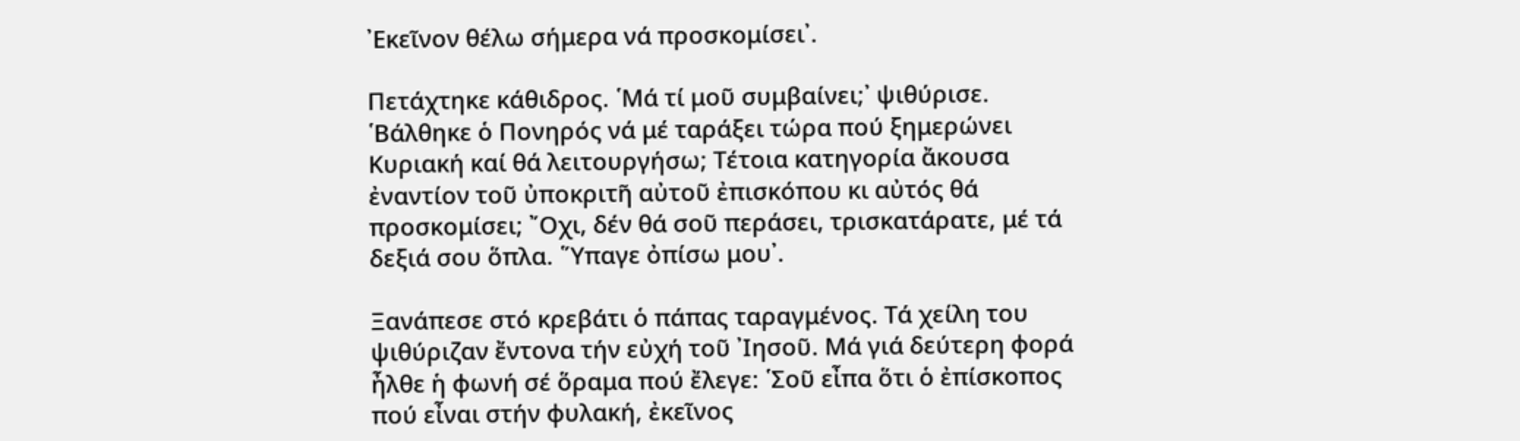᾽Εκεῖνον θέλω σήμερα νά προσκομίσει᾽.

Πετάχτηκε κάθιδρος. ῾Μά τί μοῦ συμβαίνει;᾽ ψιθύρισε. ῾Βάλθηκε ὁ Πονηρός νά μέ ταράξει τώρα πού ξημερώνει Κυριακή καί θά λειτουργήσω; Τέτοια κατηγορία ἄκουσα ἐναντίον τοῦ ὐποκριτῆ αὐτοῦ ἐπισκόπου κι αὐτός θά προσκομίσει; ῎Οχι, δέν θά σοῦ περάσει, τρισκατάρατε, μέ τά δεξιά σου ὅπλα. ῞Υπαγε ὀπίσω μου᾽.

Ξανάπεσε στό κρεβάτι ὁ πάπας ταραγμένος. Τά χείλη του ψιθύριζαν ἔντονα τήν εὐχή τοῦ ᾽Ιησοῦ. Μά γιά δεύτερη φορά ἦλθε ἡ φωνή σέ ὅραμα πού ἔλεγε: ῾Σοῦ εἶπα ὅτι ὁ ἐπίσκοπος πού εἶναι στήν φυλακή, ἐκεῖνος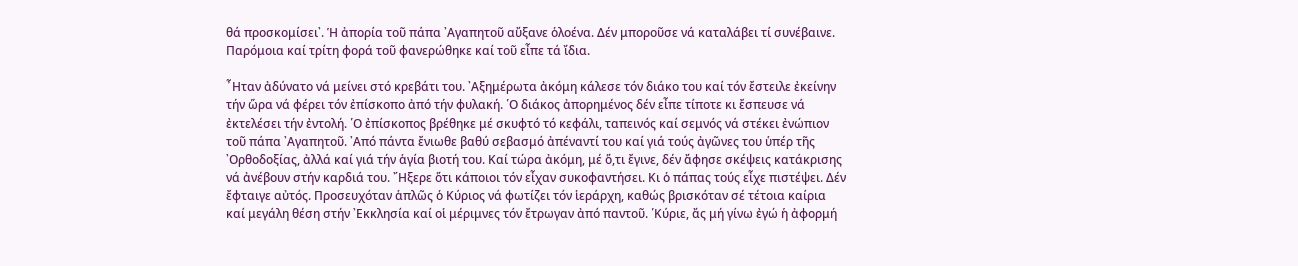θά προσκομίσει᾽. Ἡ ἀπορία τοῦ πάπα ᾽Αγαπητοῦ αὔξανε ὁλοένα. Δέν μποροῦσε νά καταλάβει τί συνέβαινε. Παρόμοια καί τρίτη φορά τοῦ φανερώθηκε καί τοῦ εἶπε τά ἴδια.

῏Ηταν ἀδύνατο νά μείνει στό κρεβάτι του. ᾽Αξημέρωτα ἀκόμη κάλεσε τόν διάκο του καί τόν ἔστειλε ἐκείνην τήν ὥρα νά φέρει τόν ἐπίσκοπο ἀπό τήν φυλακή. ῾Ο διάκος ἀπορημένος δέν εἶπε τίποτε κι ἔσπευσε νά ἐκτελέσει τήν ἐντολή. ῾Ο ἐπίσκοπος βρέθηκε μέ σκυφτό τό κεφάλι, ταπεινός καί σεμνός νά στέκει ἐνώπιον τοῦ πάπα ᾽Αγαπητοῦ. ᾽Από πάντα ἔνιωθε βαθύ σεβασμό ἀπέναντί του καί γιά τούς ἀγῶνες του ὑπέρ τῆς ᾽Ορθοδοξίας, ἀλλά καί γιά τήν ἁγία βιοτή του. Καί τώρα ἀκόμη, μέ ὅ,τι ἔγινε, δέν ἄφησε σκέψεις κατάκρισης νά ἀνέβουν στήν καρδιά του. ῎Ηξερε ὅτι κάποιοι τόν εἶχαν συκοφαντήσει. Κι ὁ πάπας τούς εἶχε πιστέψει. Δέν ἔφταιγε αὐτός. Προσευχόταν ἁπλῶς ὁ Κύριος νά φωτίζει τόν ἱεράρχη, καθώς βρισκόταν σέ τέτοια καίρια καί μεγάλη θέση στήν ᾽Εκκλησία καί οἱ μέριμνες τόν ἔτρωγαν ἀπό παντοῦ. ῾Κύριε, ἄς μή γίνω ἐγώ ἡ ἀφορμή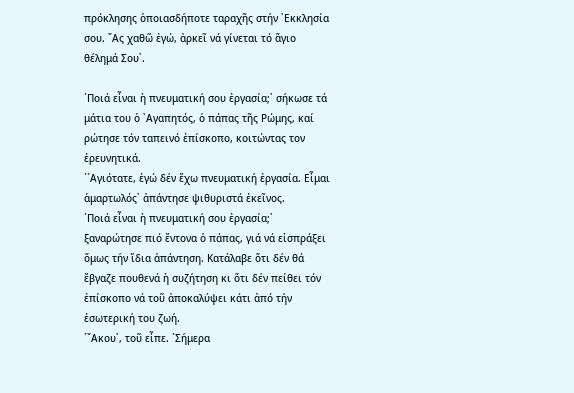πρόκλησης ὁποιασδήποτε ταραχῆς στήν ᾽Εκκλησία σου. ῎Ας χαθῶ ἐγώ, ἀρκεῖ νά γίνεται τό ἅγιο θέλημά Σου᾽.

῾Ποιά εἶναι ἡ πνευματική σου ἐργασία;᾽ σήκωσε τά μάτια του ὁ ᾽Αγαπητός, ὁ πάπας τῆς Ρώμης, καί ρώτησε τόν ταπεινό ἐπίσκοπο, κοιτώντας τον ἐρευνητικά.
῾῾Αγιότατε, ἐγώ δέν ἔχω πνευματική ἐργασία. Εἶμαι ἁμαρτωλός᾽ ἀπάντησε ψιθυριστά ἐκεῖνος.
῾Ποιά εἶναι ἡ πνευματική σου ἐργασία;᾽ ξαναρώτησε πιό ἔντονα ὁ πάπας, γιά νά εἰσπράξει ὅμως τήν ἴδια ἀπάντηση. Κατάλαβε ὅτι δέν θά ἔβγαζε πουθενά ἡ συζήτηση κι ὅτι δέν πείθει τόν ἐπίσκοπο νά τοῦ ἀποκαλύψει κάτι ἀπό τήν ἐσωτερική του ζωή.
῾῎Ακου᾽, τοῦ εἶπε. ῾Σήμερα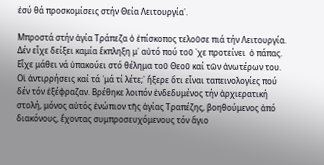ἐσύ θά προσκομίσεις στήν Θεία Λειτουργία᾽.

Μπροστά στήν ἁγία Τράπεζα ὁ ἐπίσκοπος τελοῦσε πιά τήν Λειτουργία. Δέν εἶχε δείξει καμία ἔκπληξη μ᾽ αὐτό πού τοῦ ᾽χε προτείνει  ὁ πάπας. Εἶχε μάθει νά ὑπακούει στό θέλημα τοῦ Θεοῦ καί τῶν ἀνωτέρων του. Οἱ ἀντιρρήσεις καί τά ῾μά τί λέτε;᾽ ἤξερε ὅτι εἶναι ταπεινολογίες πού δέν τόν ἐξέφραζαν. Βρέθηκε λοιπόν ἐνδεδυμένος τήν ἀρχιερατική στολή, μόνος αὐτός ἐνώπιον τῆς ἁγίας Τραπέζης, βοηθούμενος ἀπό διακόνους, ἔχοντας συμπροσευχόμενους τόν ἅγιο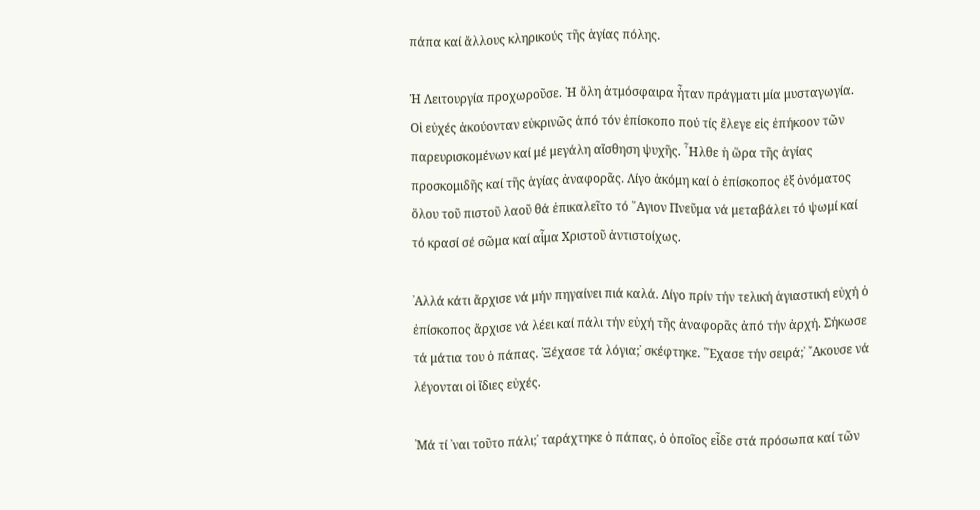πάπα καί ἄλλους κληρικούς τῆς ἁγίας πόλης.

Ἡ Λειτουργία προχωροῦσε. ῾Η ὅλη ἀτμόσφαιρα ἦταν πράγματι μία μυσταγωγία. Οἱ εὐχές ἀκούονταν εὐκρινῶς ἀπό τόν ἐπίσκοπο πού τίς ἔλεγε εἰς ἐπήκοον τῶν παρευρισκομένων καί μέ μεγάλη αἴσθηση ψυχῆς. ῏Ηλθε ἡ ὥρα τῆς ἁγίας προσκομιδῆς καί τῆς ἁγίας ἀναφορᾶς. Λίγο ἀκόμη καί ὁ ἐπίσκοπος ἐξ ὀνόματος ὅλου τοῦ πιστοῦ λαοῦ θά ἐπικαλεῖτο τό ῞Αγιον Πνεῦμα νά μεταβάλει τό ψωμί καί τό κρασί σέ σῶμα καί αἷμα Χριστοῦ ἀντιστοίχως.

᾽Αλλά κάτι ἄρχισε νά μήν πηγαίνει πιά καλά. Λίγο πρίν τήν τελική ἁγιαστική εὐχή ὁ ἐπίσκοπος ἄρχισε νά λέει καί πάλι τήν εὐχή τῆς ἀναφορᾶς ἀπό τήν ἀρχή. Σήκωσε τά μάτια του ὁ πάπας. ῾Ξέχασε τά λόγια;᾽ σκέφτηκε. ῾῎Εχασε τήν σειρά;᾽ ῎Ακουσε νά λέγονται οἱ ἴδιες εὐχές.

῾Μά τί ᾽ναι τοῦτο πάλι;᾽ ταράχτηκε ὁ πάπας, ὁ ὁποῖος εἶδε στά πρόσωπα καί τῶν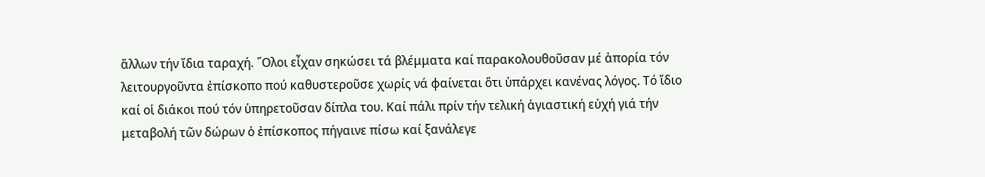ἄλλων τήν ἴδια ταραχή. ῞Ολοι εἶχαν σηκώσει τά βλέμματα καί παρακολουθοῦσαν μέ ἀπορία τόν λειτουργοῦντα ἐπίσκοπο πού καθυστεροῦσε χωρίς νά φαίνεται ὅτι ὑπάρχει κανένας λόγος. Τό ἴδιο καί οἱ διάκοι πού τόν ὑπηρετοῦσαν δίπλα του. Καί πάλι πρίν τήν τελική ἁγιαστική εὐχή γιά τήν μεταβολή τῶν δώρων ὁ ἐπίσκοπος πήγαινε πίσω καί ξανάλεγε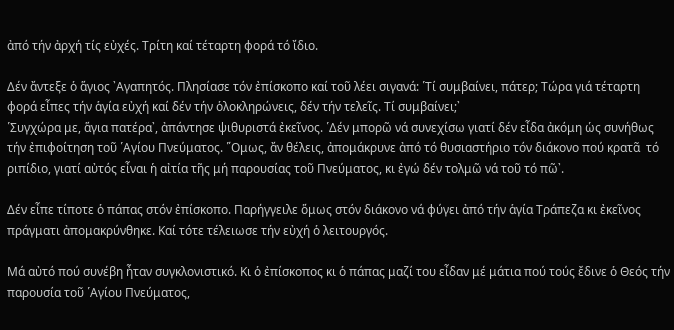ἀπό τήν ἀρχή τίς εὐχές. Τρίτη καί τέταρτη φορά τό ἴδιο.

Δέν ἄντεξε ὁ ἅγιος ᾽Αγαπητός. Πλησίασε τόν ἐπίσκοπο καί τοῦ λέει σιγανά: ῾Τί συμβαίνει, πάτερ; Τώρα γιά τέταρτη φορά εἶπες τήν ἁγία εὐχή καί δέν τήν ὁλοκληρώνεις, δέν τήν τελεῖς. Τί συμβαίνει;᾽
῾Συγχώρα με, ἅγια πατέρα᾽, ἀπάντησε ψιθυριστά ἐκεῖνος. ῾Δέν μπορῶ νά συνεχίσω γιατί δέν εἶδα ἀκόμη ὡς συνήθως τήν ἐπιφοίτηση τοῦ ῾Αγίου Πνεύματος. ῞Ομως, ἄν θέλεις, ἀπομάκρυνε ἀπό τό θυσιαστήριο τόν διάκονο πού κρατᾶ  τό ριπίδιο, γιατί αὐτός εἶναι ἡ αἰτία τῆς μή παρουσίας τοῦ Πνεύματος, κι ἐγώ δέν τολμῶ νά τοῦ τό πῶ᾽.

Δέν εἶπε τίποτε ὁ πάπας στόν ἐπίσκοπο. Παρήγγειλε ὅμως στόν διάκονο νά φύγει ἀπό τήν ἁγία Τράπεζα κι ἐκεῖνος πράγματι ἀπομακρύνθηκε. Καί τότε τέλειωσε τήν εὐχή ὁ λειτουργός.

Μά αὐτό πού συνέβη ἦταν συγκλονιστικό. Κι ὁ ἐπίσκοπος κι ὁ πάπας μαζί του εἶδαν μέ μάτια πού τούς ἔδινε ὁ Θεός τήν παρουσία τοῦ ῾Αγίου Πνεύματος,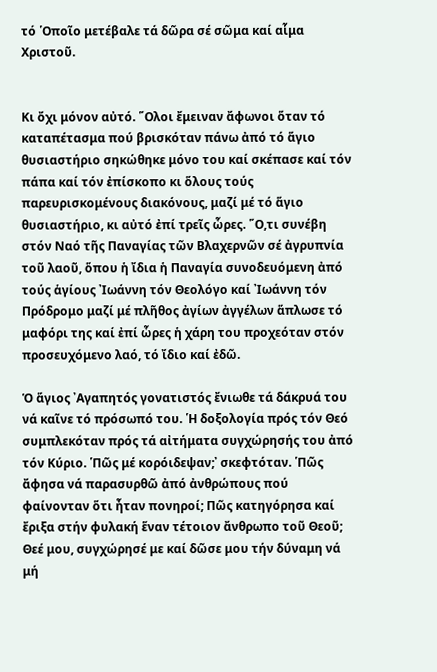τό ῾Οποῖο μετέβαλε τά δῶρα σέ σῶμα καί αἷμα Χριστοῦ.


Κι ὄχι μόνον αὐτό. ῞Ολοι ἔμειναν ἄφωνοι ὅταν τό καταπέτασμα πού βρισκόταν πάνω ἀπό τό ἅγιο θυσιαστήριο σηκώθηκε μόνο του καί σκέπασε καί τόν πάπα καί τόν ἐπίσκοπο κι ὅλους τούς παρευρισκομένους διακόνους, μαζί μέ τό ἅγιο θυσιαστήριο, κι αὐτό ἐπί τρεῖς ὧρες. ῞Ο,τι συνέβη στόν Ναό τῆς Παναγίας τῶν Βλαχερνῶν σέ ἀγρυπνία τοῦ λαοῦ, ὅπου ἡ ἴδια ἡ Παναγία συνοδευόμενη ἀπό τούς ἁγίους ᾽Ιωάννη τόν Θεολόγο καί ᾽Ιωάννη τόν Πρόδρομο μαζί μέ πλῆθος ἀγίων ἀγγέλων ἅπλωσε τό μαφόρι της καί ἐπί ὧρες ἡ χάρη του προχεόταν στόν προσευχόμενο λαό, τό ἴδιο καί ἐδῶ.

Ὁ ἅγιος ᾽Αγαπητός γονατιστός ἔνιωθε τά δάκρυά του νά καῖνε τό πρόσωπό του. ῾Η δοξολογία πρός τόν Θεό συμπλεκόταν πρός τά αἰτήματα συγχώρησής του ἀπό τόν Κύριο. ῾Πῶς μέ κορόιδεψαν;᾽ σκεφτόταν. ῾Πῶς ἄφησα νά παρασυρθῶ ἀπό ἀνθρώπους πού φαίνονταν ὅτι ἦταν πονηροί; Πῶς κατηγόρησα καί ἔριξα στήν φυλακή ἕναν τέτοιον ἄνθρωπο τοῦ Θεοῦ; Θεέ μου, συγχώρησέ με καί δῶσε μου τήν δύναμη νά μή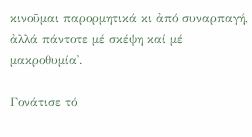κινοῦμαι παρορμητικά κι ἀπό συναρπαγή, ἀλλά πάντοτε μέ σκέψη καί μέ μακροθυμία᾽.

Γονάτισε τό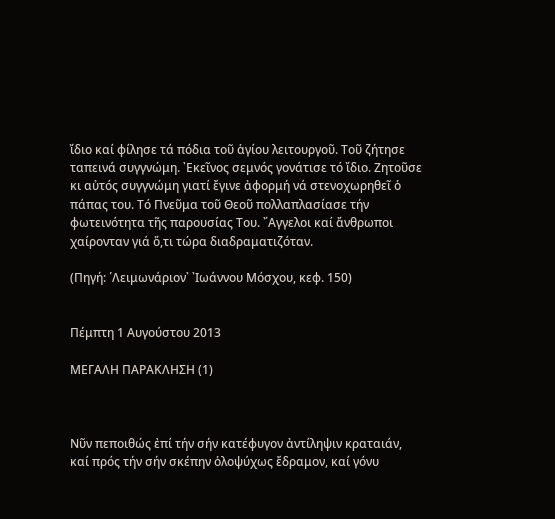ἴδιο καί φίλησε τά πόδια τοῦ ἁγίου λειτουργοῦ. Τοῦ ζήτησε ταπεινά συγγνώμη. ᾽Εκεῖνος σεμνός γονάτισε τό ἴδιο. Ζητοῦσε κι αὐτός συγγνώμη γιατί ἔγινε ἀφορμή νά στενοχωρηθεῖ ὁ πάπας του. Τό Πνεῦμα τοῦ Θεοῦ πολλαπλασίασε τήν φωτεινότητα τῆς παρουσίας Του. ῎Αγγελοι καί ἄνθρωποι χαίρονταν γιά ὅ,τι τώρα διαδραματιζόταν.

(Πηγή: ῾Λειμωνάριον᾽ ᾽Ιωάννου Μόσχου, κεφ. 150)


Πέμπτη 1 Αυγούστου 2013

ΜΕΓΑΛΗ ΠΑΡΑΚΛΗΣΗ (1)



Νῦν πεποιθώς ἐπί τήν σήν κατέφυγον ἀντίληψιν κραταιάν, καί πρός τήν σήν σκέπην ὁλοψύχως ἔδραμον, καί γόνυ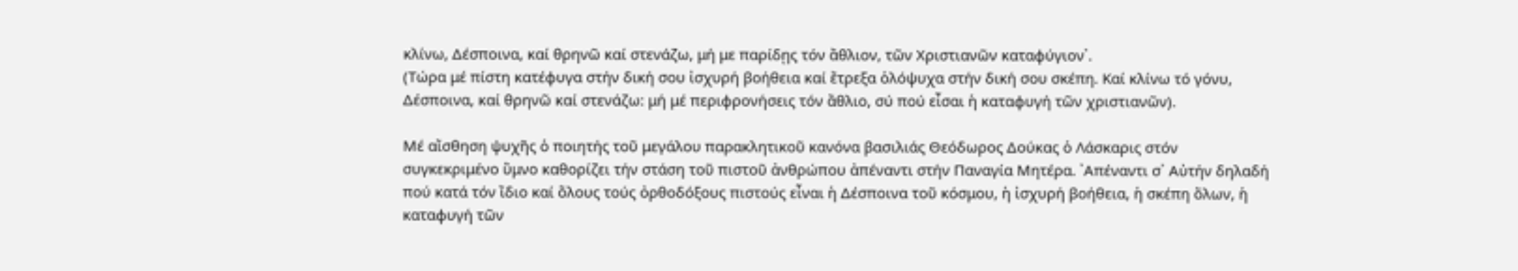κλίνω, Δέσποινα, καί θρηνῶ καί στενάζω, μή με παρίδῃς τόν ἄθλιον, τῶν Χριστιανῶν καταφύγιον᾽.
(Τώρα μέ πίστη κατέφυγα στήν δική σου ἰσχυρή βοήθεια καί ἔτρεξα ὁλόψυχα στήν δική σου σκέπη. Καί κλίνω τό γόνυ, Δέσποινα, καί θρηνῶ καί στενάζω: μή μέ περιφρονήσεις τόν ἄθλιο, σύ πού εἶσαι ἡ καταφυγή τῶν χριστιανῶν).

Μέ αἴσθηση ψυχῆς ὁ ποιητής τοῦ μεγάλου παρακλητικοῦ κανόνα βασιλιάς Θεόδωρος Δούκας ὁ Λάσκαρις στόν συγκεκριμένο ὕμνο καθορίζει τήν στάση τοῦ πιστοῦ ἀνθρώπου ἀπέναντι στήν Παναγία Μητέρα. ᾽Απέναντι σ᾽ Αὐτήν δηλαδή πού κατά τόν ἴδιο καί ὅλους τούς ὀρθοδόξους πιστούς εἶναι ἡ Δέσποινα τοῦ κόσμου, ἡ ἰσχυρή βοήθεια, ἡ σκέπη ὅλων, ἡ καταφυγή τῶν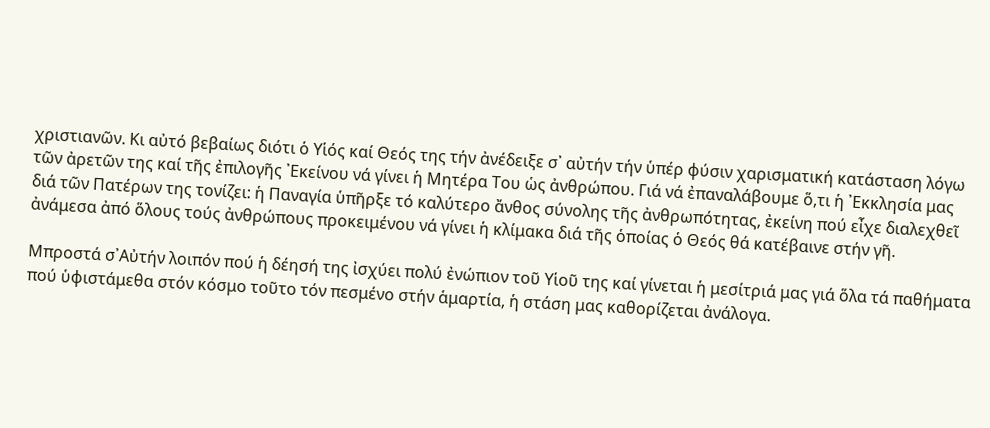χριστιανῶν. Κι αὐτό βεβαίως διότι ὁ Υἱός καί Θεός της τήν ἀνέδειξε σ᾽ αὐτήν τήν ὑπέρ φύσιν χαρισματική κατάσταση λόγω τῶν ἀρετῶν της καί τῆς ἐπιλογῆς ᾽Εκείνου νά γίνει ἡ Μητέρα Του ὡς ἀνθρώπου. Γιά νά ἐπαναλάβουμε ὅ,τι ἡ ᾽Εκκλησία μας διά τῶν Πατέρων της τονίζει: ἡ Παναγία ὑπῆρξε τό καλύτερο ἄνθος σύνολης τῆς ἀνθρωπότητας, ἐκείνη πού εἶχε διαλεχθεῖ ἀνάμεσα ἀπό ὅλους τούς ἀνθρώπους προκειμένου νά γίνει ἡ κλίμακα διά τῆς ὁποίας ὁ Θεός θά κατέβαινε στήν γῆ.

Μπροστά σ᾽Αὐτήν λοιπόν πού ἡ δέησή της ἰσχύει πολύ ἐνώπιον τοῦ Υἱοῦ της καί γίνεται ἡ μεσίτριά μας γιά ὅλα τά παθήματα πού ὑφιστάμεθα στόν κόσμο τοῦτο τόν πεσμένο στήν ἁμαρτία, ἡ στάση μας καθορίζεται ἀνάλογα.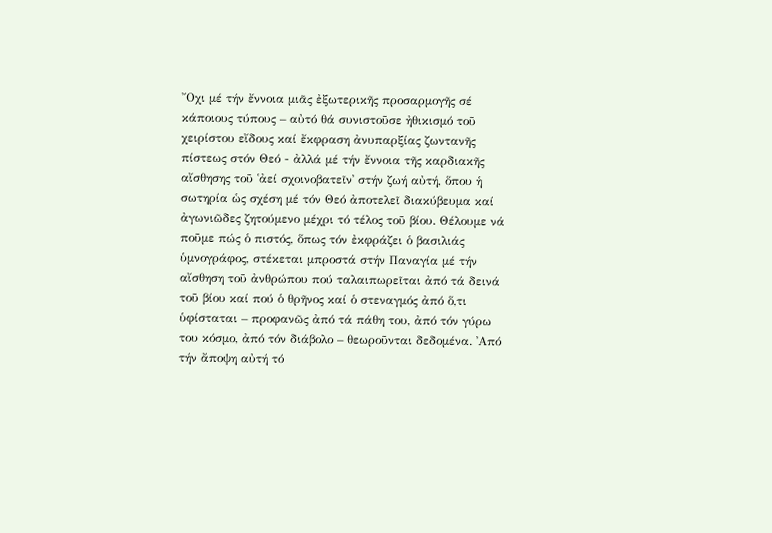῎Οχι μέ τήν ἔννοια μιᾶς ἐξωτερικῆς προσαρμογῆς σέ κάποιους τύπους – αὐτό θά συνιστοῦσε ἠθικισμό τοῦ χειρίστου εἴδους καί ἔκφραση ἀνυπαρξίας ζωντανῆς πίστεως στόν Θεό - ἀλλά μέ τήν ἔννοια τῆς καρδιακῆς αἴσθησης τοῦ ῾ἀεί σχοινοβατεῖν᾽ στήν ζωή αὐτή, ὅπου ἡ σωτηρία ὡς σχέση μέ τόν Θεό ἀποτελεῖ διακύβευμα καί ἀγωνιῶδες ζητούμενο μέχρι τό τέλος τοῦ βίου. Θέλουμε νά ποῦμε πώς ὁ πιστός, ὅπως τόν ἐκφράζει ὁ βασιλιάς ὑμνογράφος, στέκεται μπροστά στήν Παναγία μέ τήν αἴσθηση τοῦ ἀνθρώπου πού ταλαιπωρεῖται ἀπό τά δεινά τοῦ βίου καί πού ὁ θρῆνος καί ὁ στεναγμός ἀπό ὅ,τι ὑφίσταται – προφανῶς ἀπό τά πάθη του, ἀπό τόν γύρω του κόσμο, ἀπό τόν διάβολο – θεωροῦνται δεδομένα. ᾽Από τήν ἄποψη αὐτή τό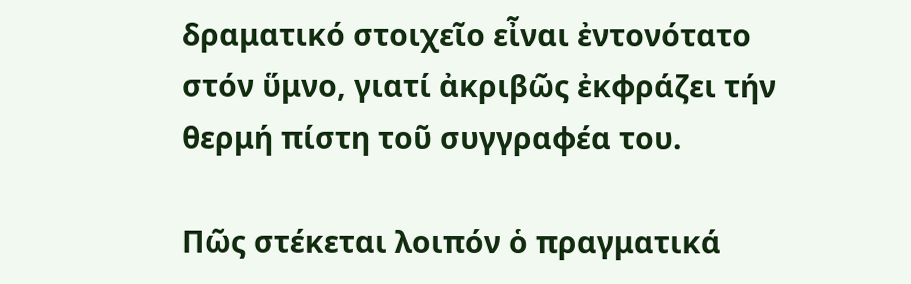δραματικό στοιχεῖο εἶναι ἐντονότατο στόν ὕμνο, γιατί ἀκριβῶς ἐκφράζει τήν θερμή πίστη τοῦ συγγραφέα του.

Πῶς στέκεται λοιπόν ὁ πραγματικά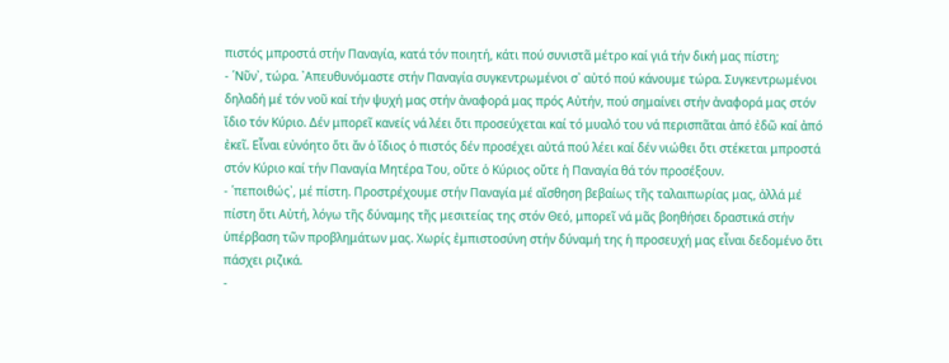πιστός μπροστά στήν Παναγία, κατά τόν ποιητή, κάτι πού συνιστᾶ μέτρο καί γιά τήν δική μας πίστη;
- ῾Νῦν᾽, τώρα. ᾽Απευθυνόμαστε στήν Παναγία συγκεντρωμένοι σ᾽ αὐτό πού κάνουμε τώρα. Συγκεντρωμένοι δηλαδή μέ τόν νοῦ καί τήν ψυχή μας στήν ἀναφορά μας πρός Αὐτήν, πού σημαίνει στήν ἀναφορά μας στόν ἴδιο τόν Κύριο. Δέν μπορεῖ κανείς νά λέει ὅτι προσεύχεται καί τό μυαλό του νά περισπᾶται ἀπό ἐδῶ καί ἀπό ἐκεῖ. Εἶναι εὐνόητο ὅτι ἄν ὁ ἴδιος ὁ πιστός δέν προσέχει αὐτά πού λέει καί δέν νιώθει ὅτι στέκεται μπροστά στόν Κύριο καί τήν Παναγία Μητέρα Του, οὔτε ὁ Κύριος οὔτε ἡ Παναγία θά τόν προσέξουν.
- ῾πεποιθώς᾽, μέ πίστη. Προστρέχουμε στήν Παναγία μέ αἴσθηση βεβαίως τῆς ταλαιπωρίας μας, ἀλλά μέ πίστη ὅτι Αὐτή, λόγω τῆς δύναμης τῆς μεσιτείας της στόν Θεό, μπορεῖ νά μᾶς βοηθήσει δραστικά στήν ὑπέρβαση τῶν προβλημάτων μας. Χωρίς ἐμπιστοσύνη στήν δύναμή της ἡ προσευχή μας εἶναι δεδομένο ὅτι πάσχει ριζικά.
-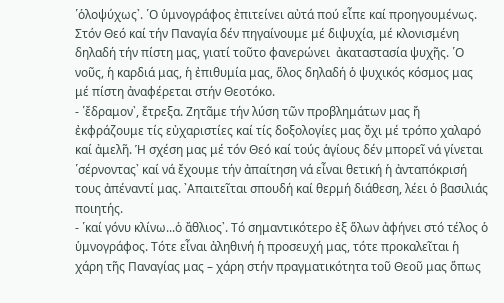῾ὁλοψύχως᾽. ῾Ο ὑμνογράφος ἐπιτείνει αὐτά πού εἶπε καί προηγουμένως. Στόν Θεό καί τήν Παναγία δέν πηγαίνουμε μέ διψυχία, μέ κλονισμένη δηλαδή τήν πίστη μας, γιατί τοῦτο φανερώνει  ἀκαταστασία ψυχῆς. ῾Ο νοῦς, ἡ καρδιά μας, ἡ ἐπιθυμία μας, ὅλος δηλαδή ὁ ψυχικός κόσμος μας μέ πίστη ἀναφέρεται στήν Θεοτόκο.
- ῾ἔδραμον᾽, ἔτρεξα. Ζητᾶμε τήν λύση τῶν προβλημάτων μας ἤ ἐκφράζουμε τίς εὐχαριστίες καί τίς δοξολογίες μας ὄχι μέ τρόπο χαλαρό καί ἀμελῆ. Ἡ σχέση μας μέ τόν Θεό καί τούς ἁγίους δέν μπορεῖ νά γίνεται ῾σέρνοντας᾽ καί νά ἔχουμε τήν ἀπαίτηση νά εἶναι θετική ἡ ἀνταπόκρισή τους ἀπέναντί μας. ᾽Απαιτεῖται σπουδή καί θερμή διάθεση, λέει ὁ βασιλιάς ποιητής.
- ῾καί γόνυ κλίνω...ὁ ἄθλιος᾽. Τό σημαντικότερο ἐξ ὅλων ἀφήνει στό τέλος ὁ ὑμνογράφος. Τότε εἶναι ἀληθινή ἡ προσευχή μας, τότε προκαλεῖται ἡ χάρη τῆς Παναγίας μας – χάρη στήν πραγματικότητα τοῦ Θεοῦ μας ὅπως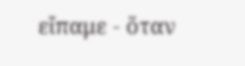εἴπαμε - ὅταν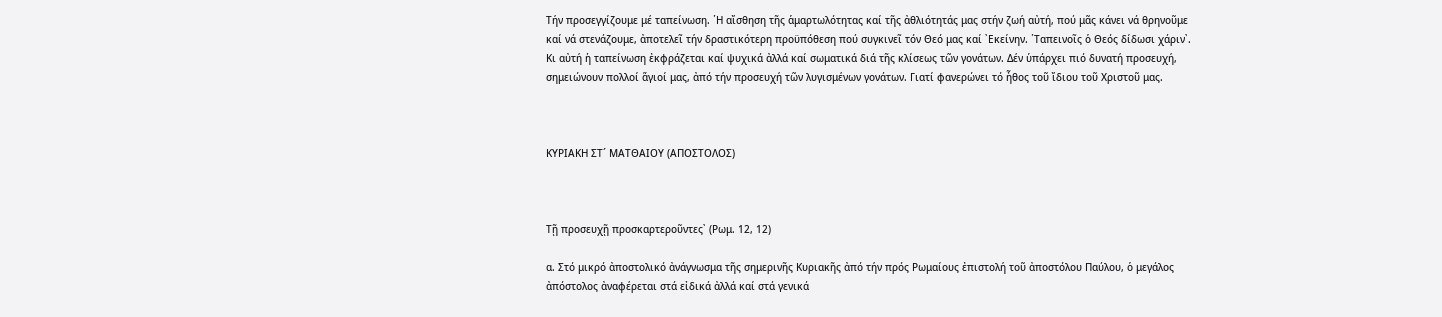Τήν προσεγγίζουμε μέ ταπείνωση. ῾Η αἴσθηση τῆς ἁμαρτωλότητας καί τῆς ἀθλιότητάς μας στήν ζωή αὐτή, πού μᾶς κάνει νά θρηνοῦμε καί νά στενάζουμε, ἀποτελεῖ τήν δραστικότερη προϋπόθεση πού συγκινεῖ τόν Θεό μας καί ᾽Εκείνην. ῾Ταπεινοῖς ὁ Θεός δίδωσι χάριν᾽. Κι αὐτή ἡ ταπείνωση ἐκφράζεται καί ψυχικά ἀλλά καί σωματικά διά τῆς κλίσεως τῶν γονάτων. Δέν ὑπάρχει πιό δυνατή προσευχή, σημειώνουν πολλοί ἅγιοί μας, ἀπό τήν προσευχή τῶν λυγισμένων γονάτων. Γιατί φανερώνει τό ἦθος τοῦ ἴδιου τοῦ Χριστοῦ μας.



ΚΥΡΙΑΚΗ ΣΤ´ ΜΑΤΘΑΙΟΥ (ΑΠΟΣΤΟΛΟΣ)



Τῇ προσευχῇ προσκαρτεροῦντες᾽ (Ρωμ. 12, 12)

α. Στό μικρό ἀποστολικό ἀνάγνωσμα τῆς σημερινῆς Κυριακῆς ἀπό τήν πρός Ρωμαίους ἐπιστολή τοῦ ἀποστόλου Παύλου, ὁ μεγάλος ἀπόστολος ἀναφέρεται στά εἰδικά ἀλλά καί στά γενικά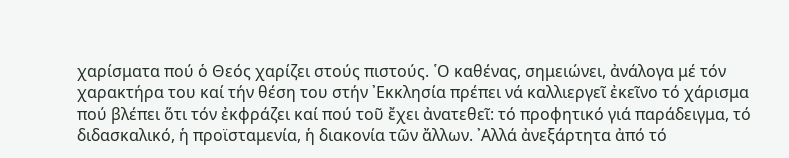χαρίσματα πού ὁ Θεός χαρίζει στούς πιστούς. ῾Ο καθένας, σημειώνει, ἀνάλογα μέ τόν χαρακτήρα του καί τήν θέση του στήν ᾽Εκκλησία πρέπει νά καλλιεργεῖ ἐκεῖνο τό χάρισμα πού βλέπει ὅτι τόν ἐκφράζει καί πού τοῦ ἔχει ἀνατεθεῖ: τό προφητικό γιά παράδειγμα, τό διδασκαλικό, ἡ προϊσταμενία, ἡ διακονία τῶν ἄλλων. ᾽Αλλά ἀνεξάρτητα ἀπό τό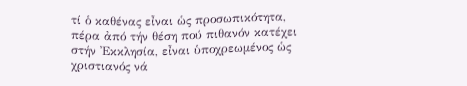τί ὁ καθένας εἶναι ὡς προσωπικότητα, πέρα ἀπό τήν θέση πού πιθανόν κατέχει στήν ᾽Εκκλησία, εἶναι ὑποχρεωμένος ὡς χριστιανός νά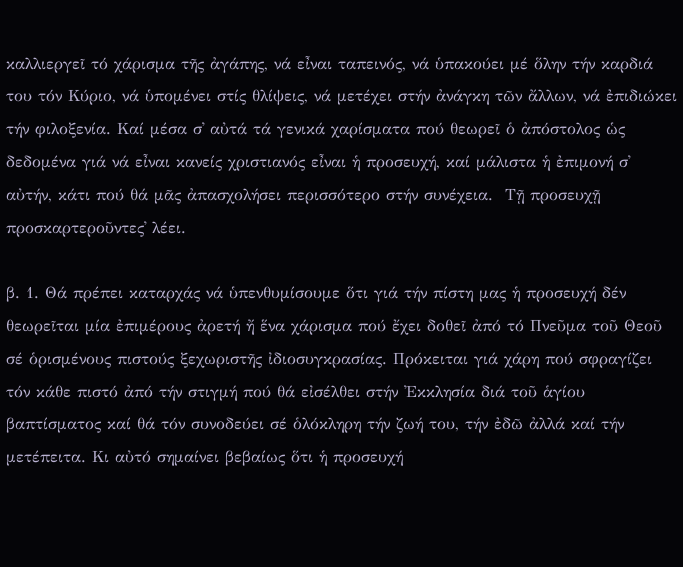καλλιεργεῖ τό χάρισμα τῆς ἀγάπης, νά εἶναι ταπεινός, νά ὑπακούει μέ ὅλην τήν καρδιά του τόν Κύριο, νά ὑπομένει στίς θλίψεις, νά μετέχει στήν ἀνάγκη τῶν ἄλλων, νά ἐπιδιώκει τήν φιλοξενία. Καί μέσα σ᾽ αὐτά τά γενικά χαρίσματα πού θεωρεῖ ὁ ἀπόστολος ὡς δεδομένα γιά νά εἶναι κανείς χριστιανός εἶναι ἡ προσευχή, καί μάλιστα ἡ ἐπιμονή σ᾽ αὐτήν, κάτι πού θά μᾶς ἀπασχολήσει περισσότερο στήν συνέχεια.  Τῇ προσευχῇ προσκαρτεροῦντες᾽ λέει.

β. 1. Θά πρέπει καταρχάς νά ὑπενθυμίσουμε ὅτι γιά τήν πίστη μας ἡ προσευχή δέν θεωρεῖται μία ἐπιμέρους ἀρετή ἤ ἕνα χάρισμα πού ἔχει δοθεῖ ἀπό τό Πνεῦμα τοῦ Θεοῦ σέ ὁρισμένους πιστούς ξεχωριστῆς ἰδιοσυγκρασίας. Πρόκειται γιά χάρη πού σφραγίζει τόν κάθε πιστό ἀπό τήν στιγμή πού θά εἰσέλθει στήν ᾽Εκκλησία διά τοῦ ἁγίου βαπτίσματος καί θά τόν συνοδεύει σέ ὁλόκληρη τήν ζωή του, τήν ἐδῶ ἀλλά καί τήν μετέπειτα. Κι αὐτό σημαίνει βεβαίως ὅτι ἡ προσευχή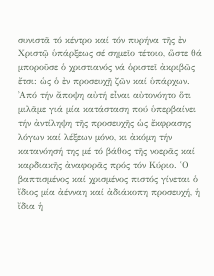συνιστᾶ τό κέντρο καί τόν πυρήνα τῆς ἐν Χριστῷ ὑπάρξεως σέ σημεῖο τέτοιο, ὥστε θά μποροῦσε ὁ χριστιανός νά ὁριστεῖ ἀκριβῶς ἔτσι: ὡς ὁ ἐν προσευχῇ ζῶν καί ὑπάρχων. ᾽Από τήν ἄποψη αὐτή εἶναι αὐτονόητο ὅτι μιλᾶμε γιά μία κατάσταση πού ὑπερβαίνει τήν ἀντίληψη τῆς προσευχῆς ὡς ἔκφρασης  λόγων καί λέξεων μόνο, κι ἀκόμη τήν κατανόησή της μέ τό βάθος τῆς νοερᾶς καί καρδιακῆς ἀναφορᾶς πρός τόν Κύριο. ῾Ο βαπτισμένος καί χρισμένος πιστός γίνεται ὁ ἴδιος μία ἀένναη καί ἀδιάκοπη προσευχή, ἡ ἴδια ἡ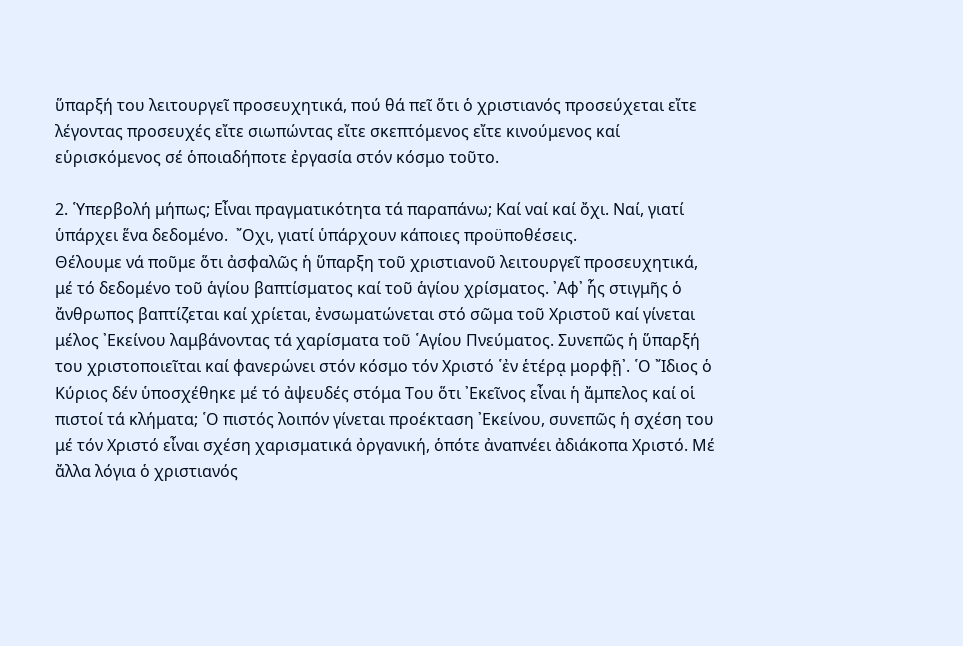ὕπαρξή του λειτουργεῖ προσευχητικά, πού θά πεῖ ὅτι ὁ χριστιανός προσεύχεται εἴτε λέγοντας προσευχές εἴτε σιωπώντας εἴτε σκεπτόμενος εἴτε κινούμενος καί εὑρισκόμενος σέ ὁποιαδήποτε ἐργασία στόν κόσμο τοῦτο.

2. ῾Υπερβολή μήπως; Εἶναι πραγματικότητα τά παραπάνω; Καί ναί καί ὄχι. Ναί, γιατί ὑπάρχει ἕνα δεδομένο.  ῎Οχι, γιατί ὑπάρχουν κάποιες προϋποθέσεις.
Θέλουμε νά ποῦμε ὅτι ἀσφαλῶς ἡ ὕπαρξη τοῦ χριστιανοῦ λειτουργεῖ προσευχητικά, μέ τό δεδομένο τοῦ ἁγίου βαπτίσματος καί τοῦ ἁγίου χρίσματος. ᾽Αφ᾽ ἧς στιγμῆς ὁ ἄνθρωπος βαπτίζεται καί χρίεται, ἐνσωματώνεται στό σῶμα τοῦ Χριστοῦ καί γίνεται μέλος ᾽Εκείνου λαμβάνοντας τά χαρίσματα τοῦ ῾Αγίου Πνεύματος. Συνεπῶς ἡ ὕπαρξή του χριστοποιεῖται καί φανερώνει στόν κόσμο τόν Χριστό ῾ἐν ἑτέρᾳ μορφῇ᾽. ῾Ο ῎Ιδιος ὁ Κύριος δέν ὑποσχέθηκε μέ τό ἀψευδές στόμα Του ὅτι ᾽Εκεῖνος εἶναι ἡ ἄμπελος καί οἱ πιστοί τά κλήματα; ῾Ο πιστός λοιπόν γίνεται προέκταση ᾽Εκείνου, συνεπῶς ἡ σχέση του μέ τόν Χριστό εἶναι σχέση χαρισματικά ὀργανική, ὁπότε ἀναπνέει ἀδιάκοπα Χριστό. Μέ ἄλλα λόγια ὁ χριστιανός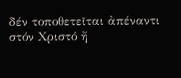δέν τοποθετεῖται ἀπέναντι στόν Χριστό ἤ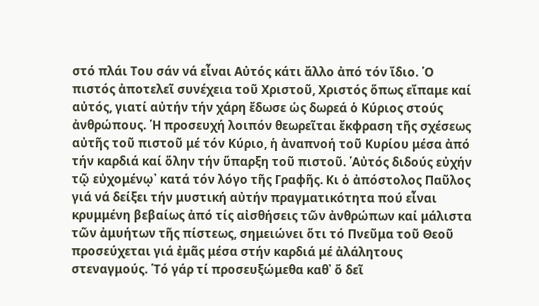στό πλάι Του σάν νά εἶναι Αὐτός κάτι ἄλλο ἀπό τόν ἴδιο. ῾Ο πιστός ἀποτελεῖ συνέχεια τοῦ Χριστοῦ, Χριστός ὅπως εἴπαμε καί αὐτός, γιατί αὐτήν τήν χάρη ἔδωσε ὡς δωρεά ὁ Κύριος στούς ἀνθρώπους. ῾Η προσευχή λοιπόν θεωρεῖται ἔκφραση τῆς σχέσεως αὐτῆς τοῦ πιστοῦ μέ τόν Κύριο, ἡ ἀναπνοή τοῦ Κυρίου μέσα ἀπό τήν καρδιά καί ὅλην τήν ὕπαρξη τοῦ πιστοῦ. ῾Αὐτός διδούς εὐχήν τῷ εὐχομένῳ᾽ κατά τόν λόγο τῆς Γραφῆς. Κι ὁ ἀπόστολος Παῦλος γιά νά δείξει τήν μυστική αὐτήν πραγματικότητα πού εἶναι κρυμμένη βεβαίως ἀπό τίς αἰσθήσεις τῶν ἀνθρώπων καί μάλιστα τῶν ἀμυήτων τῆς πίστεως, σημειώνει ὅτι τό Πνεῦμα τοῦ Θεοῦ προσεύχεται γιά ἐμᾶς μέσα στήν καρδιά μέ ἀλάλητους στεναγμούς. ῾Τό γάρ τί προσευξώμεθα καθ᾽ ὅ δεῖ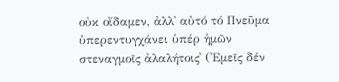οὐκ οἴδαμεν, ἀλλ᾽ αὐτό τό Πνεῦμα ὑπερεντυγχάνει ὑπέρ ἡμῶν στεναγμοῖς ἀλαλήτοις᾽ (᾽Εμεῖς δέν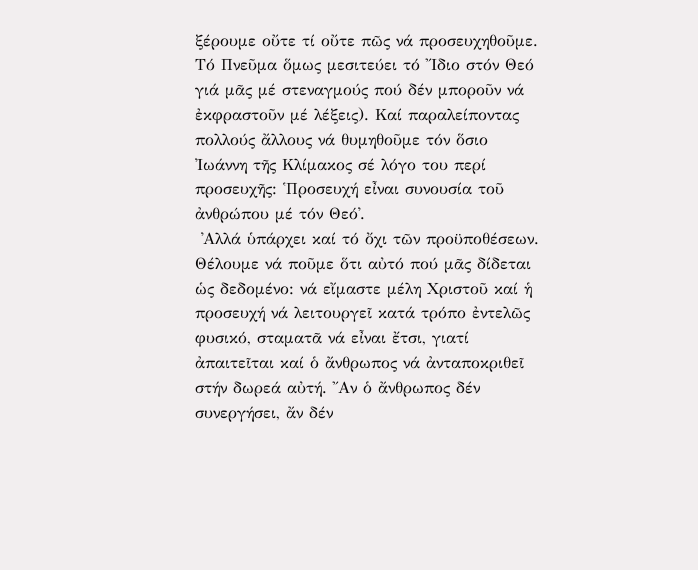ξέρουμε οὔτε τί οὔτε πῶς νά προσευχηθοῦμε. Τό Πνεῦμα ὅμως μεσιτεύει τό ῎Ιδιο στόν Θεό γιά μᾶς μέ στεναγμούς πού δέν μποροῦν νά ἐκφραστοῦν μέ λέξεις). Καί παραλείποντας πολλούς ἄλλους νά θυμηθοῦμε τόν ὅσιο ᾽Ιωάννη τῆς Κλίμακος σέ λόγο του περί προσευχῆς: ῾Προσευχή εἶναι συνουσία τοῦ ἀνθρώπου μέ τόν Θεό᾽.
 ᾽Αλλά ὑπάρχει καί τό ὄχι τῶν προϋποθέσεων. Θέλουμε νά ποῦμε ὅτι αὐτό πού μᾶς δίδεται ὡς δεδομένο: νά εἴμαστε μέλη Χριστοῦ καί ἡ προσευχή νά λειτουργεῖ κατά τρόπο ἐντελῶς φυσικό, σταματᾶ νά εἶναι ἔτσι, γιατί ἀπαιτεῖται καί ὁ ἄνθρωπος νά ἀνταποκριθεῖ στήν δωρεά αὐτή. ῎Αν ὁ ἄνθρωπος δέν συνεργήσει, ἄν δέν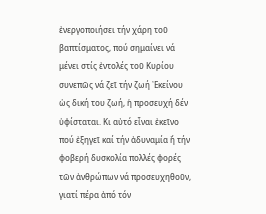ἐνεργοποιήσει τήν χάρη τοῦ βαπτίσματος, πού σημαίνει νά μένει στίς ἐντολές τοῦ Κυρίου συνεπῶς νά ζεῖ τήν ζωή ᾽Εκείνου ὡς δική του ζωή, ἡ προσευχή δέν ὑφίσταται. Κι αὐτό εἶναι ἐκεῖνο πού ἐξηγεῖ καί τήν ἀδυναμία ἤ τήν φοβερή δυσκολία πολλές φορές τῶν ἀνθρώπων νά προσευχηθοῦν, γιατί πέρα ἀπό τόν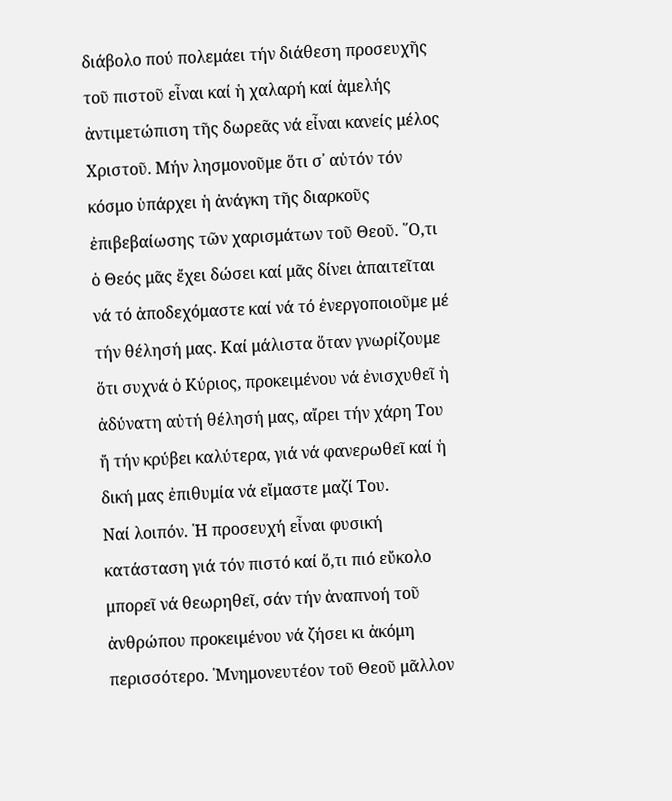διάβολο πού πολεμάει τήν διάθεση προσευχῆς τοῦ πιστοῦ εἶναι καί ἡ χαλαρή καί ἀμελής ἀντιμετώπιση τῆς δωρεᾶς νά εἶναι κανείς μέλος Χριστοῦ. Μήν λησμονοῦμε ὅτι σ᾽ αὐτόν τόν κόσμο ὑπάρχει ἡ ἀνάγκη τῆς διαρκοῦς ἐπιβεβαίωσης τῶν χαρισμάτων τοῦ Θεοῦ. ῞Ο,τι ὁ Θεός μᾶς ἔχει δώσει καί μᾶς δίνει ἀπαιτεῖται νά τό ἀποδεχόμαστε καί νά τό ἐνεργοποιοῦμε μέ τήν θέλησή μας. Καί μάλιστα ὅταν γνωρίζουμε ὅτι συχνά ὁ Κύριος, προκειμένου νά ἐνισχυθεῖ ἡ ἀδύνατη αὐτή θέλησή μας, αἴρει τήν χάρη Του ἤ τήν κρύβει καλύτερα, γιά νά φανερωθεῖ καί ἡ δική μας ἐπιθυμία νά εἴμαστε μαζί Του.
Ναί λοιπόν. ῾Η προσευχή εἶναι φυσική κατάσταση γιά τόν πιστό καί ὅ,τι πιό εὔκολο μπορεῖ νά θεωρηθεῖ, σάν τήν ἀναπνοή τοῦ ἀνθρώπου προκειμένου νά ζήσει κι ἀκόμη περισσότερο. ῾Μνημονευτέον τοῦ Θεοῦ μᾶλλον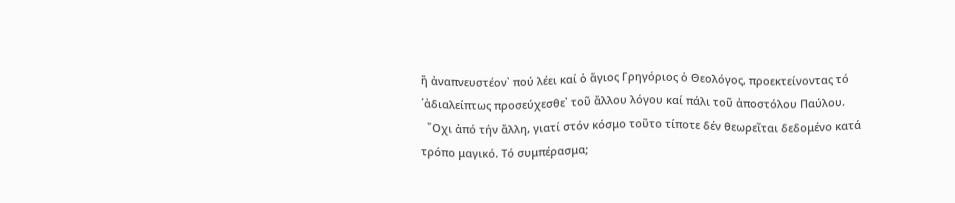ἤ ἀναπνευστέον᾽ πού λέει καί ὁ ἅγιος Γρηγόριος ὁ Θεολόγος, προεκτείνοντας τό ῾ἀδιαλείπτως προσεύχεσθε᾽ τοῦ ἄλλου λόγου καί πάλι τοῦ ἀποστόλου Παύλου.
  ῎Οχι ἀπό τήν ἄλλη, γιατί στόν κόσμο τοῦτο τίποτε δέν θεωρεῖται δεδομένο κατά τρόπο μαγικό. Τό συμπέρασμα;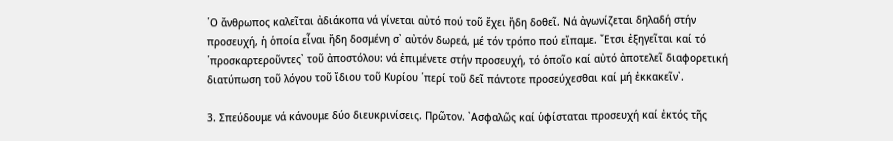῾Ο ἄνθρωπος καλεῖται ἀδιάκοπα νά γίνεται αὐτό πού τοῦ ἔχει ἤδη δοθεῖ. Νά ἀγωνίζεται δηλαδή στήν προσευχή, ἡ ὁποία εἶναι ἤδη δοσμένη σ᾽ αὐτόν δωρεά, μέ τόν τρόπο πού εἴπαμε. ῎Ετσι ἐξηγεῖται καί τό ῾προσκαρτεροῦντες᾽ τοῦ ἀποστόλου: νά ἐπιμένετε στήν προσευχή, τό ὁποῖο καί αὐτό ἀποτελεῖ διαφορετική διατύπωση τοῦ λόγου τοῦ ἴδιου τοῦ Κυρίου ῾περί τοῦ δεῖ πάντοτε προσεύχεσθαι καί μή ἐκκακεῖν᾽.

3. Σπεύδουμε νά κάνουμε δύο διευκρινίσεις. Πρῶτον. ᾽Ασφαλῶς καί ὑφίσταται προσευχή καί ἐκτός τῆς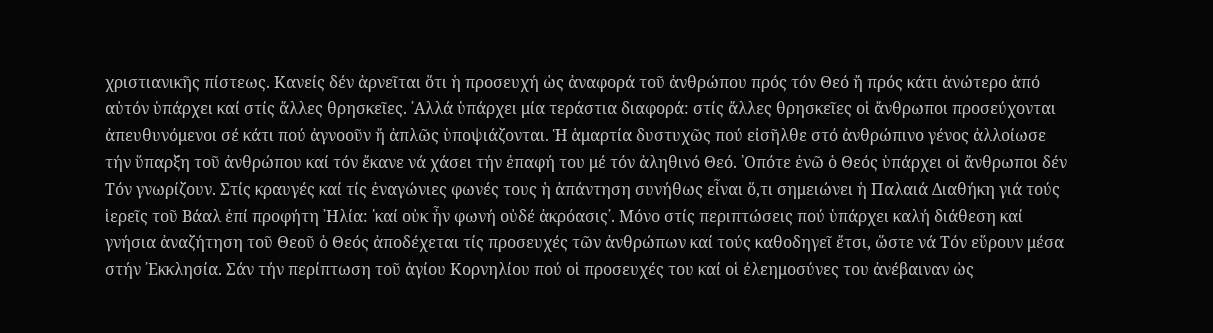χριστιανικῆς πίστεως. Κανείς δέν ἀρνεῖται ὅτι ἡ προσευχή ὡς ἀναφορά τοῦ ἀνθρώπου πρός τόν Θεό ἤ πρός κάτι ἀνώτερο ἀπό αὐτόν ὑπάρχει καί στίς ἄλλες θρησκεῖες. ᾽Αλλά ὑπάρχει μία τεράστια διαφορά: στίς ἄλλες θρησκεῖες οἱ ἄνθρωποι προσεύχονται ἀπευθυνόμενοι σέ κάτι πού ἀγνοοῦν ἤ ἀπλῶς ὑποψιάζονται. Ἡ ἁμαρτία δυστυχῶς πού εἰσῆλθε στό ἀνθρώπινο γένος ἀλλοίωσε τήν ὕπαρξη τοῦ ἀνθρώπου καί τόν ἔκανε νά χάσει τήν ἐπαφή του μέ τόν ἀληθινό Θεό. ῾Οπότε ἐνῶ ὁ Θεός ὑπάρχει οἱ ἄνθρωποι δέν Τόν γνωρίζουν. Στίς κραυγές καί τίς ἐναγώνιες φωνές τους ἡ ἀπάντηση συνήθως εἶναι ὅ,τι σημειώνει ἡ Παλαιά Διαθήκη γιά τούς ἱερεῖς τοῦ Βάαλ ἐπί προφήτη ᾽Ηλία: ῾καί οὐκ ἦν φωνή οὐδέ ἀκρόασις᾽. Μόνο στίς περιπτώσεις πού ὑπάρχει καλή διάθεση καί γνήσια ἀναζήτηση τοῦ Θεοῦ ὁ Θεός ἀποδέχεται τίς προσευχές τῶν ἀνθρώπων καί τούς καθοδηγεῖ ἔτσι, ὥστε νά Τόν εὕρουν μέσα στήν ᾽Εκκλησία. Σάν τήν περίπτωση τοῦ ἀγίου Κορνηλίου πού οἱ προσευχές του καί οἱ ἐλεημοσύνες του ἀνέβαιναν ὡς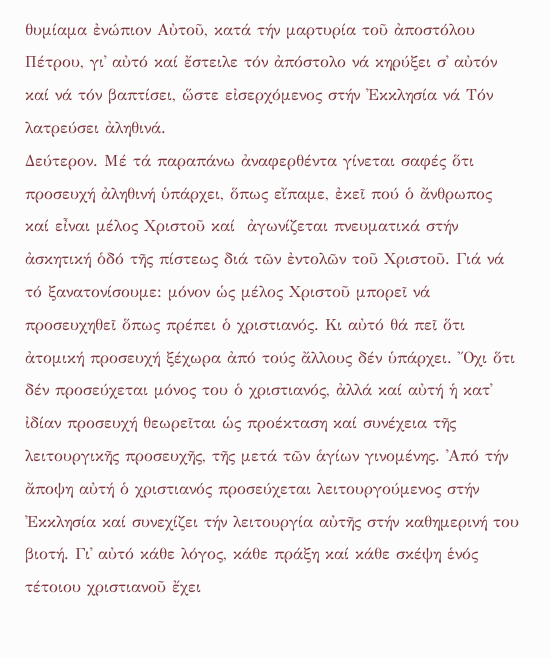θυμίαμα ἐνώπιον Αὐτοῦ, κατά τήν μαρτυρία τοῦ ἀποστόλου Πέτρου, γι᾽ αὐτό καί ἔστειλε τόν ἀπόστολο νά κηρύξει σ᾽ αὐτόν καί νά τόν βαπτίσει, ὥστε εἰσερχόμενος στήν ᾽Εκκλησία νά Τόν λατρεύσει ἀληθινά.
Δεύτερον. Μέ τά παραπάνω ἀναφερθέντα γίνεται σαφές ὅτι προσευχή ἀληθινή ὑπάρχει, ὅπως εἴπαμε, ἐκεῖ πού ὁ ἄνθρωπος καί εἶναι μέλος Χριστοῦ καί  ἀγωνίζεται πνευματικά στήν ἀσκητική ὁδό τῆς πίστεως διά τῶν ἐντολῶν τοῦ Χριστοῦ. Γιά νά τό ξανατονίσουμε: μόνον ὡς μέλος Χριστοῦ μπορεῖ νά προσευχηθεῖ ὅπως πρέπει ὁ χριστιανός. Κι αὐτό θά πεῖ ὅτι ἀτομική προσευχή ξέχωρα ἀπό τούς ἄλλους δέν ὑπάρχει. ῎Οχι ὅτι δέν προσεύχεται μόνος του ὁ χριστιανός, ἀλλά καί αὐτή ἡ κατ᾽ ἰδίαν προσευχή θεωρεῖται ὡς προέκταση καί συνέχεια τῆς λειτουργικῆς προσευχῆς, τῆς μετά τῶν ἁγίων γινομένης. ᾽Από τήν ἄποψη αὐτή ὁ χριστιανός προσεύχεται λειτουργούμενος στήν ᾽Εκκλησία καί συνεχίζει τήν λειτουργία αὐτῆς στήν καθημερινή του βιοτή. Γι᾽ αὐτό κάθε λόγος, κάθε πράξη καί κάθε σκέψη ἑνός τέτοιου χριστιανοῦ ἔχει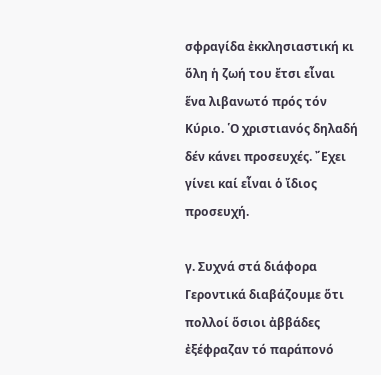σφραγίδα ἐκκλησιαστική κι ὅλη ἡ ζωή του ἔτσι εἶναι ἕνα λιβανωτό πρός τόν Κύριο. ῾Ο χριστιανός δηλαδή δέν κάνει προσευχές. ῎Εχει γίνει καί εἶναι ὁ ἴδιος προσευχή.

γ. Συχνά στά διάφορα Γεροντικά διαβάζουμε ὅτι πολλοί ὅσιοι ἀββάδες ἐξέφραζαν τό παράπονό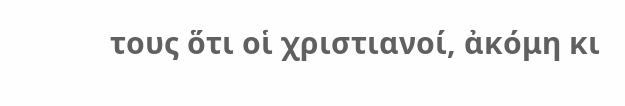τους ὅτι οἱ χριστιανοί, ἀκόμη κι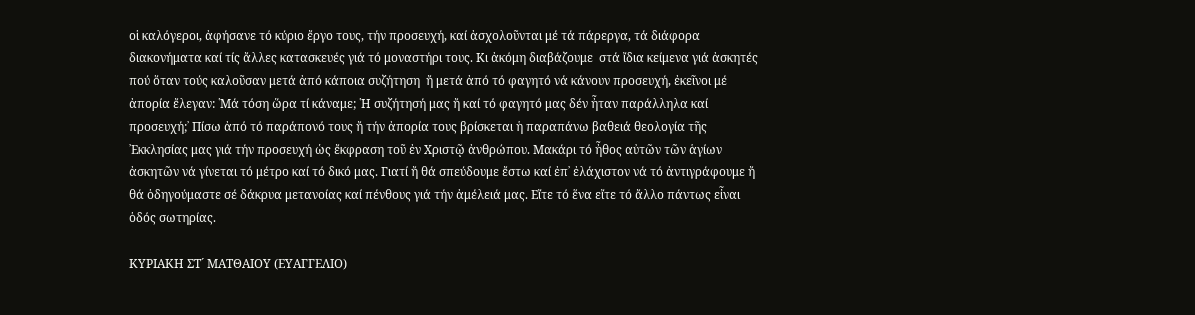οἱ καλόγεροι, ἀφήσανε τό κύριο ἔργο τους, τήν προσευχή, καί ἀσχολοῦνται μέ τά πάρεργα, τά διάφορα διακονήματα καί τίς ἄλλες κατασκευές γιά τό μοναστήρι τους. Κι ἀκόμη διαβάζουμε  στά ἴδια κείμενα γιά ἀσκητές πού ὅταν τούς καλοῦσαν μετά ἀπό κάποια συζήτηση  ἤ μετά ἀπό τό φαγητό νά κάνουν προσευχή, ἐκεῖνοι μέ ἀπορία ἔλεγαν: ῾Μά τόση ὥρα τί κάναμε; ῾Η συζήτησή μας ἤ καί τό φαγητό μας δέν ἦταν παράλληλα καί προσευχή;᾽ Πίσω ἀπό τό παράπονό τους ἤ τήν ἀπορία τους βρίσκεται ἡ παραπάνω βαθειά θεολογία τῆς ᾽Εκκλησίας μας γιά τήν προσευχή ὡς ἔκφραση τοῦ ἐν Χριστῷ ἀνθρώπου. Μακάρι τό ἦθος αὐτῶν τῶν ἁγίων ἀσκητῶν νά γίνεται τό μέτρο καί τό δικό μας. Γιατί ἤ θά σπεύδουμε ἔστω καί ἐπ᾽ ἐλάχιστον νά τό ἀντιγράφουμε ἤ θά ὁδηγούμαστε σέ δάκρυα μετανοίας καί πένθους γιά τήν ἀμέλειά μας. Εἴτε τό ἕνα εἴτε τό ἄλλο πάντως εἶναι ὁδός σωτηρίας.

ΚΥΡΙΑΚΗ ΣΤ´ ΜΑΤΘΑΙΟΥ (ΕΥΑΓΓΕΛΙΟ)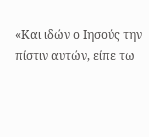«Και ιδών ο Ιησούς την πίστιν αυτών, είπε τω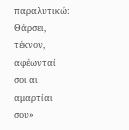παραλυτικώ: Θάρσει, τέκνον, αφέωνταί σοι αι αμαρτίαι σου»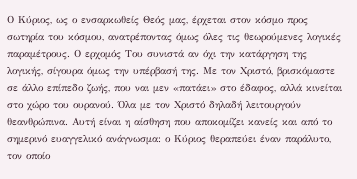Ο Κύριος, ως ο ενσαρκωθείς Θεός μας, έρχεται στον κόσμο προς σωτηρία του κόσμου, ανατρέποντας όμως όλες τις θεωρούμενες λογικές παραμέτρους. Ο ερχομός Του συνιστά αν όχι την κατάργηση της λογικής, σίγουρα όμως την υπέρβασή της. Με τον Χριστό, βρισκόμαστε σε άλλο επίπεδο ζωής, που ναι μεν «πατάει» στο έδαφος, αλλά κινείται στο χώρο του ουρανού. Όλα με τον Χριστό δηλαδή λειτουργούν θεανθρώπινα. Αυτή είναι η αίσθηση που αποκομίζει κανείς και από το σημερινό ευαγγελικό ανάγνωσμα: ο Κύριος θεραπεύει έναν παράλυτο, τον οποίο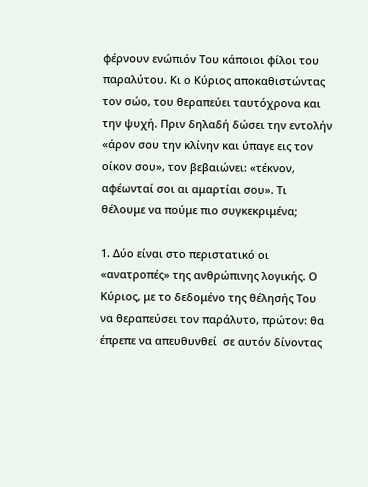φέρνουν ενώπιόν Του κάποιοι φίλοι του παραλύτου. Κι ο Κύριος αποκαθιστώντας τον σώο, του θεραπεύει ταυτόχρονα και την ψυχή. Πριν δηλαδή δώσει την εντολήν «άρον σου την κλίνην και ύπαγε εις τον οίκον σου», τον βεβαιώνει: «τέκνον, αφέωνταί σοι αι αμαρτίαι σου». Τι θέλουμε να πούμε πιο συγκεκριμένα;

1. Δύο είναι στο περιστατικό οι «ανατροπές» της ανθρώπινης λογικής. Ο Κύριος, με το δεδομένο της θέλησής Του να θεραπεύσει τον παράλυτο, πρώτον: θα έπρεπε να απευθυνθεί  σε αυτόν δίνοντας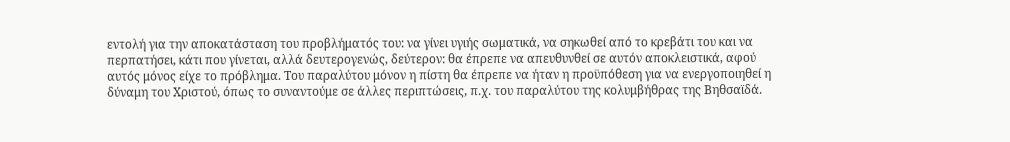εντολή για την αποκατάσταση του προβλήματός του: να γίνει υγιής σωματικά, να σηκωθεί από το κρεβάτι του και να περπατήσει, κάτι που γίνεται, αλλά δευτερογενώς, δεύτερον: θα έπρεπε να απευθυνθεί σε αυτόν αποκλειστικά, αφού αυτός μόνος είχε το πρόβλημα. Του παραλύτου μόνον η πίστη θα έπρεπε να ήταν η προϋπόθεση για να ενεργοποιηθεί η δύναμη του Χριστού, όπως το συναντούμε σε άλλες περιπτώσεις, π.χ. του παραλύτου της κολυμβήθρας της Βηθσαϊδά.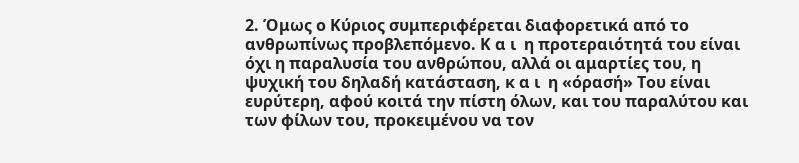2. Όμως ο Κύριος συμπεριφέρεται διαφορετικά από το ανθρωπίνως προβλεπόμενο. Κ α ι  η προτεραιότητά του είναι όχι η παραλυσία του ανθρώπου, αλλά οι αμαρτίες του, η ψυχική του δηλαδή κατάσταση, κ α ι  η «όρασή» Του είναι ευρύτερη, αφού κοιτά την πίστη όλων, και του παραλύτου και των φίλων του, προκειμένου να τον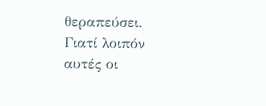θεραπεύσει. Γιατί λοιπόν αυτές οι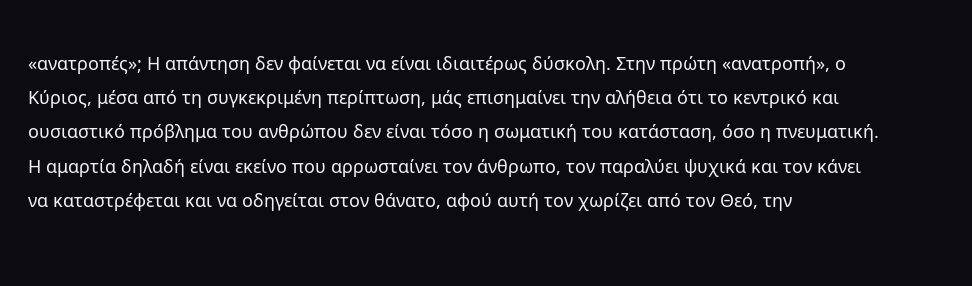«ανατροπές»; Η απάντηση δεν φαίνεται να είναι ιδιαιτέρως δύσκολη. Στην πρώτη «ανατροπή», ο Κύριος, μέσα από τη συγκεκριμένη περίπτωση, μάς επισημαίνει την αλήθεια ότι το κεντρικό και ουσιαστικό πρόβλημα του ανθρώπου δεν είναι τόσο η σωματική του κατάσταση, όσο η πνευματική. Η αμαρτία δηλαδή είναι εκείνο που αρρωσταίνει τον άνθρωπο, τον παραλύει ψυχικά και τον κάνει να καταστρέφεται και να οδηγείται στον θάνατο, αφού αυτή τον χωρίζει από τον Θεό, την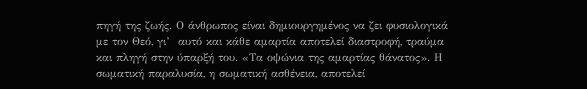πηγή της ζωής. Ο άνθρωπος είναι δημιουργημένος να ζει φυσιολογικά με τον Θεό, γι’  αυτό και κάθε αμαρτία αποτελεί διαστροφή, τραύμα και πληγή στην ύπαρξή του. «Τα οψώνια της αμαρτίας θάνατος». Η σωματική παραλυσία, η σωματική ασθένεια, αποτελεί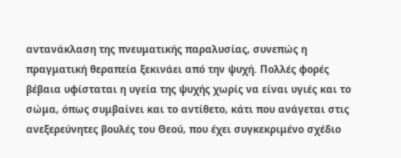αντανάκλαση της πνευματικής παραλυσίας, συνεπώς η πραγματική θεραπεία ξεκινάει από την ψυχή. Πολλές φορές βέβαια υφίσταται η υγεία της ψυχής χωρίς να είναι υγιές και το σώμα, όπως συμβαίνει και το αντίθετο, κάτι που ανάγεται στις ανεξερεύνητες βουλές του Θεού, που έχει συγκεκριμένο σχέδιο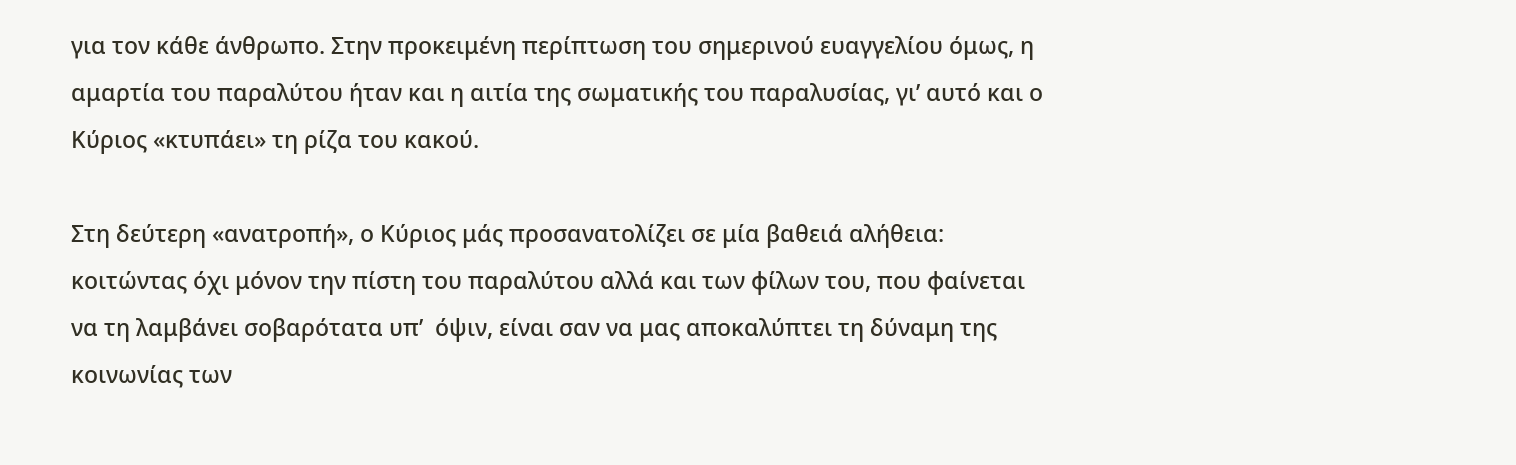για τον κάθε άνθρωπο. Στην προκειμένη περίπτωση του σημερινού ευαγγελίου όμως, η αμαρτία του παραλύτου ήταν και η αιτία της σωματικής του παραλυσίας, γι’ αυτό και ο Κύριος «κτυπάει» τη ρίζα του κακού.

Στη δεύτερη «ανατροπή», ο Κύριος μάς προσανατολίζει σε μία βαθειά αλήθεια: κοιτώντας όχι μόνον την πίστη του παραλύτου αλλά και των φίλων του, που φαίνεται να τη λαμβάνει σοβαρότατα υπ’  όψιν, είναι σαν να μας αποκαλύπτει τη δύναμη της κοινωνίας των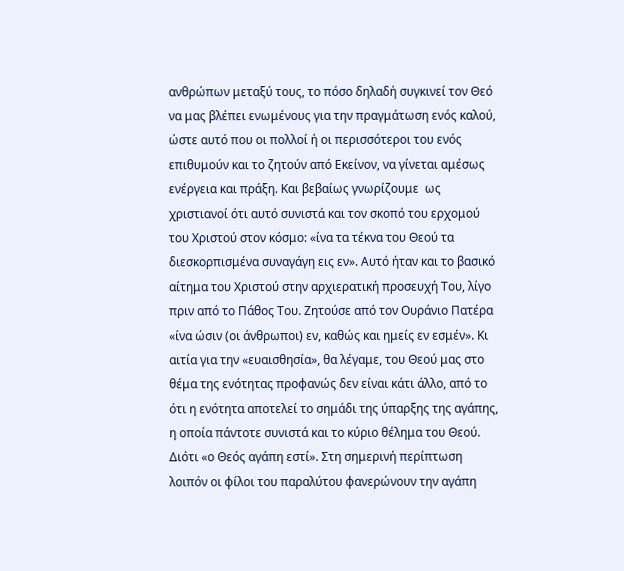ανθρώπων μεταξύ τους, το πόσο δηλαδή συγκινεί τον Θεό να μας βλέπει ενωμένους για την πραγμάτωση ενός καλού, ώστε αυτό που οι πολλοί ή οι περισσότεροι του ενός επιθυμούν και το ζητούν από Εκείνον, να γίνεται αμέσως ενέργεια και πράξη. Και βεβαίως γνωρίζουμε  ως χριστιανοί ότι αυτό συνιστά και τον σκοπό του ερχομού του Χριστού στον κόσμο: «ίνα τα τέκνα του Θεού τα διεσκορπισμένα συναγάγη εις εν». Αυτό ήταν και το βασικό αίτημα του Χριστού στην αρχιερατική προσευχή Του, λίγο πριν από το Πάθος Του. Ζητούσε από τον Ουράνιο Πατέρα «ίνα ώσιν (οι άνθρωποι) εν, καθώς και ημείς εν εσμέν». Κι αιτία για την «ευαισθησία», θα λέγαμε, του Θεού μας στο θέμα της ενότητας προφανώς δεν είναι κάτι άλλο, από το ότι η ενότητα αποτελεί το σημάδι της ύπαρξης της αγάπης, η οποία πάντοτε συνιστά και το κύριο θέλημα του Θεού. Διότι «ο Θεός αγάπη εστί». Στη σημερινή περίπτωση λοιπόν οι φίλοι του παραλύτου φανερώνουν την αγάπη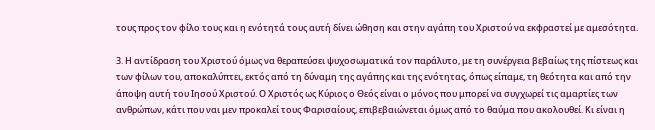τους προς τον φίλο τους και η ενότητά τους αυτή δίνει ώθηση και στην αγάπη του Χριστού να εκφραστεί με αμεσότητα.

3. Η αντίδραση του Χριστού όμως να θεραπεύσει ψυχοσωματικά τον παράλυτο, με τη συνέργεια βεβαίως της πίστεως και των φίλων του, αποκαλύπτει, εκτός από τη δύναμη της αγάπης και της ενότητας, όπως είπαμε, τη θεότητα και από την άποψη αυτή του Ιησού Χριστού. Ο Χριστός ως Κύριος ο Θεός είναι ο μόνος που μπορεί να συγχωρεί τις αμαρτίες των ανθρώπων, κάτι που ναι μεν προκαλεί τους Φαρισαίους, επιβεβαιώνεται όμως από το θαύμα που ακολουθεί. Κι είναι η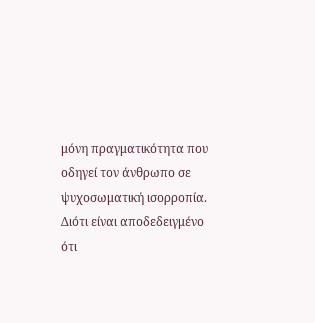μόνη πραγματικότητα που οδηγεί τον άνθρωπο σε ψυχοσωματική ισορροπία. Διότι είναι αποδεδειγμένο ότι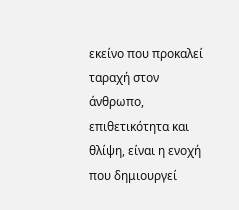εκείνο που προκαλεί ταραχή στον άνθρωπο, επιθετικότητα και θλίψη, είναι η ενοχή που δημιουργεί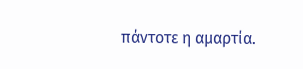πάντοτε η αμαρτία.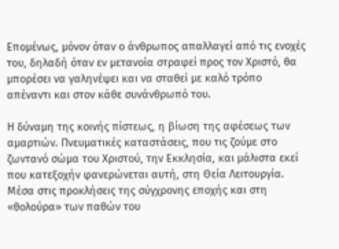Επομένως, μόνον όταν ο άνθρωπος απαλλαγεί από τις ενοχές του, δηλαδή όταν εν μετανοία στραφεί προς τον Χριστό, θα μπορέσει να γαληνέψει και να σταθεί με καλό τρόπο απέναντι και στον κάθε συνάνθρωπό του.

Η δύναμη της κοινής πίστεως, η βίωση της αφέσεως των αμαρτιών. Πνευματικές καταστάσεις, που τις ζούμε στο ζωντανό σώμα του Χριστού, την Εκκλησία, και μάλιστα εκεί που κατεξοχήν φανερώνεται αυτή, στη Θεία Λειτουργία. Μέσα στις προκλήσεις της σύγχρονης εποχής και στη «θολούρα» των παθών του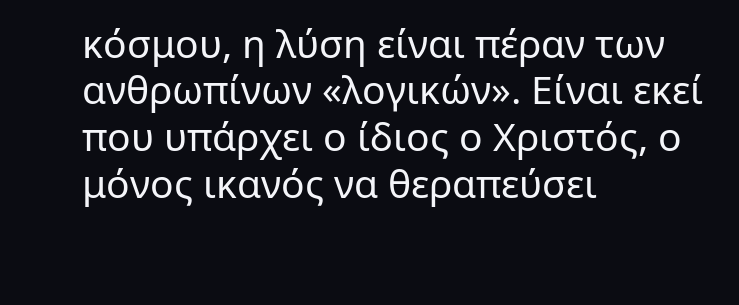κόσμου, η λύση είναι πέραν των ανθρωπίνων «λογικών». Είναι εκεί που υπάρχει ο ίδιος ο Χριστός, ο μόνος ικανός να θεραπεύσει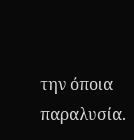την όποια παραλυσία.